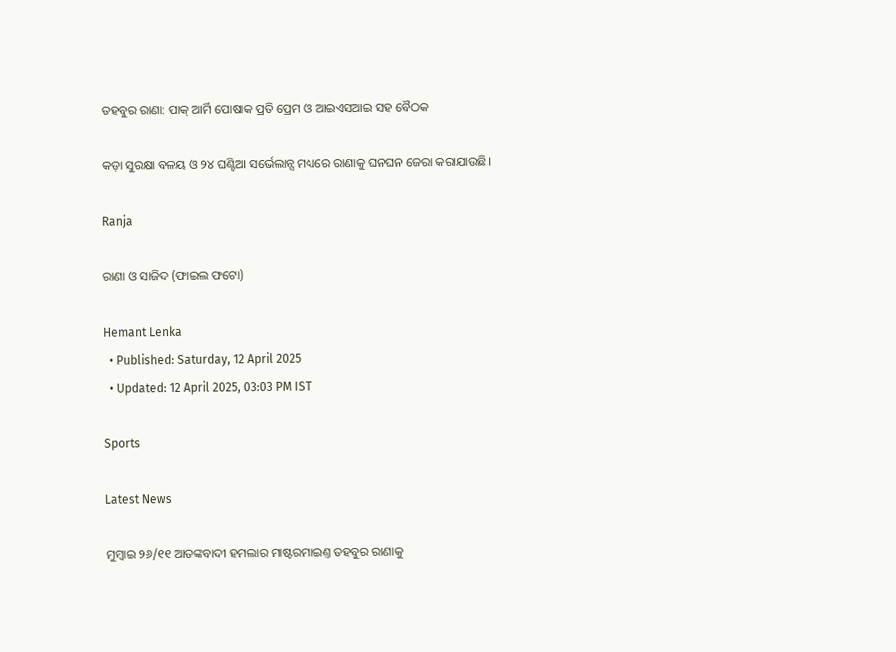ତହବୁର ରାଣା: ପାକ୍‌ ଆର୍ମି ପୋଷାକ ପ୍ରତି ପ୍ରେମ ଓ ଆଇଏସଆଇ ସହ ବୈଠକ

କଡ଼ା ସୁରକ୍ଷା ବଳୟ ଓ ୨୪ ଘଣ୍ଟିଆ ସର୍ଭେଲାନ୍ସ ମଧ୍ୟରେ ରାଣାକୁ ଘନଘନ ଜେରା କରାଯାଉଛି।

Ranja

ରାଣା ଓ ସାଜିଦ (ଫାଇଲ ଫଟୋ)

Hemant Lenka
  • Published: Saturday, 12 April 2025
  • Updated: 12 April 2025, 03:03 PM IST

Sports

Latest News

ମୁମ୍ବାଇ ୨୬/୧୧ ଆତଙ୍କବାଦୀ ହମଲାର ମାଷ୍ଟରମାଇଣ୍ତ ତହବୁର ରାଣାକୁ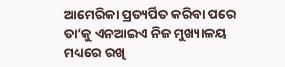ଆମେରିକା ପ୍ରତ୍ୟର୍ପିତ କରିବା ପରେ ତା’କୁ ଏନଆଇଏ ନିଜ ମୁଖ୍ୟାଳୟ ମଧ୍ୟରେ ରଖି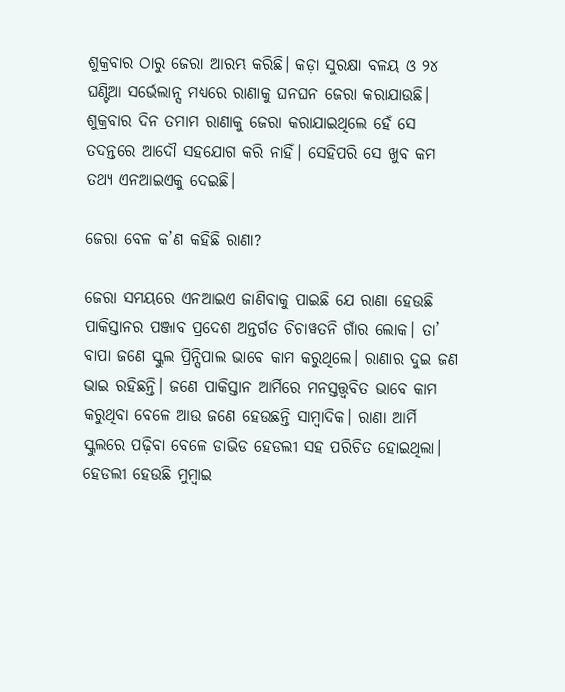ଶୁକ୍ରବାର ଠାରୁ ଜେରା ଆରମ୍ଭ କରିଛି। କଡ଼ା ସୁରକ୍ଷା ବଳୟ ଓ ୨୪ ଘଣ୍ଟିଆ ସର୍ଭେଲାନ୍ସ ମଧ୍ୟରେ ରାଣାକୁ ଘନଘନ ଜେରା କରାଯାଉଛି। ଶୁକ୍ରବାର ଦିନ ତମାମ ରାଣାକୁ ଜେରା କରାଯାଇଥିଲେ ହେଁ ସେ ତଦନ୍ତରେ ଆଦୌ ସହଯୋଗ କରି ନାହିଁ। ସେହିପରି ସେ ଖୁବ କମ ତଥ୍ୟ ଏନଆଇଏକୁ ଦେଇଛି।

ଜେରା ବେଳ କ’ଣ କହିଛି ରାଣା?

ଜେରା ସମୟରେ ଏନଆଇଏ ଜାଣିବାକୁ ପାଇଛି ଯେ ରାଣା ହେଉଛି ପାକିସ୍ତାନର ପଞ୍ଜାବ ପ୍ରଦେଶ ଅନ୍ତର୍ଗତ ଚିଚାୱତନି ଗାଁର ଲୋକ। ତା’ ବାପା ଜଣେ ସ୍କୁଲ ପ୍ରିନ୍ସିପାଲ ଭାବେ କାମ କରୁଥିଲେ। ରାଣାର ଦୁଇ ଜଣ ଭାଇ ରହିଛନ୍ତି। ଜଣେ ପାକିସ୍ତାନ ଆର୍ମିରେ ମନସ୍ତତ୍ତ୍ୱବିତ ଭାବେ କାମ କରୁଥିବା ବେଳେ ଆଉ ଜଣେ ହେଉଛନ୍ତି ସାମ୍ବାଦିକ। ରାଣା ଆର୍ମି ସ୍କୁଲରେ ପଢ଼ିବା ବେଳେ ଡାଭିଡ ହେଡଲୀ ସହ ପରିଚିତ ହୋଇଥିଲା। ହେଡଲୀ ହେଉଛି ମୁମ୍ବାଇ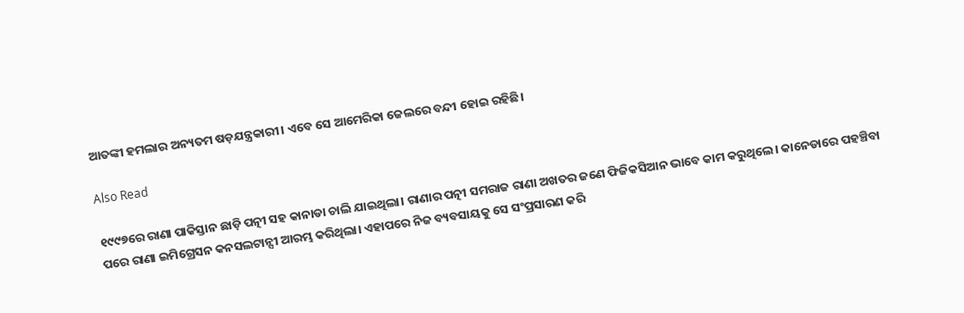ଆତଙ୍କୀ ହମଲାର ଅନ୍ୟତମ ଷଡ଼ଯନ୍ତ୍ରକାରୀ। ଏବେ ସେ ଆମେରିକା ଜେଲରେ ବନ୍ଦୀ ହୋଇ ରହିଛି।

Also Read

୧୯୯୭ରେ ରାଣା ପାକିସ୍ତାନ ଛାଡ଼ି ପତ୍ନୀ ସହ କାନାଡା ଚାଲି ଯାଇଥିଲା। ରାଣାର ପତ୍ନୀ ସମରାଜ ରାଣା ଅଖତର ଜଣେ ଫିଜିକସିଆନ ଭାବେ କାମ କରୁଥିଲେ। କାନେଡାରେ ପହଞ୍ଚିବା ପରେ ରାଣା ଇମିଗ୍ରେସନ କନସଲଟାନ୍ସୀ ଆରମ୍ଭ କରିଥିଲା। ଏହାପରେ ନିଜ ବ୍ୟବସାୟକୁ ସେ ସଂପ୍ରସାରଣ କରି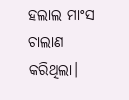ହଲାଲ ମାଂସ ଚାଲାଣ କରିଥିଲା।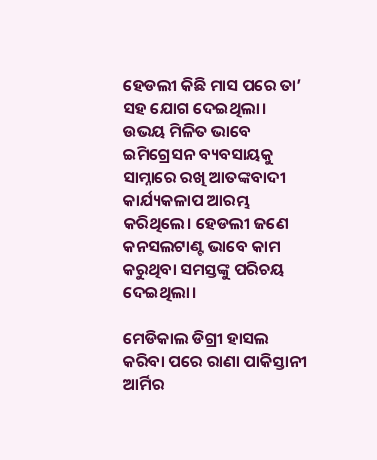ହେଡଲୀ କିଛି ମାସ ପରେ ତା’ ସହ ଯୋଗ ଦେଇଥିଲା। ଉଭୟ ମିଳିତ ଭାବେ ଇମିଗ୍ରେସନ ବ୍ୟବସାୟକୁ ସାମ୍ନାରେ ରଖି ଆତଙ୍କବାଦୀ କାର୍ଯ୍ୟକଳାପ ଆରମ୍ଭ କରିଥିଲେ। ହେଡଲୀ ଜଣେ କନସଲଟାଣ୍ଟ ଭାବେ କାମ କରୁଥିବା ସମସ୍ତଙ୍କୁ ପରିଚୟ ଦେଇଥିଲା।

ମେଡିକାଲ ଡିଗ୍ରୀ ହାସଲ କରିବା ପରେ ରାଣା ପାକିସ୍ତାନୀ ଆର୍ମିର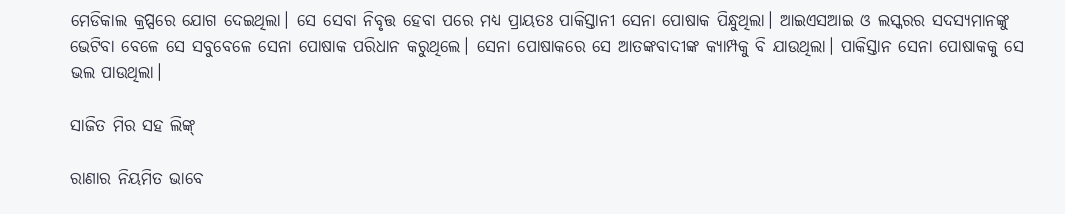ମେଡିକାଲ କ୍ରପ୍ସରେ ଯୋଗ ଦେଇଥିଲା। ସେ ସେବା ନିବୃତ୍ତ ହେବା ପରେ ମଧ୍ୟ ପ୍ରାୟତଃ ପାକିସ୍ତାନୀ ସେନା ପୋଷାକ ପିନ୍ଧୁଥିଲା। ଆଇଏସଆଇ ଓ ଲସ୍କରର ସଦସ୍ୟମାନଙ୍କୁ ଭେଟିବା ବେଳେ ସେ ସବୁବେଳେ ସେନା ପୋଷାକ ପରିଧାନ କରୁଥିଲେ। ସେନା ପୋଷାକରେ ସେ ଆତଙ୍କବାଦୀଙ୍କ କ୍ୟାମ୍ପକୁ ବି ଯାଉଥିଲା। ପାକିସ୍ତାନ ସେନା ପୋଷାକକୁ ସେ ଭଲ ପାଉଥିଲା।

ସାଜିତ ମିର ସହ ଲିଙ୍କ୍‌

ରାଣାର ନିୟମିତ ଭାବେ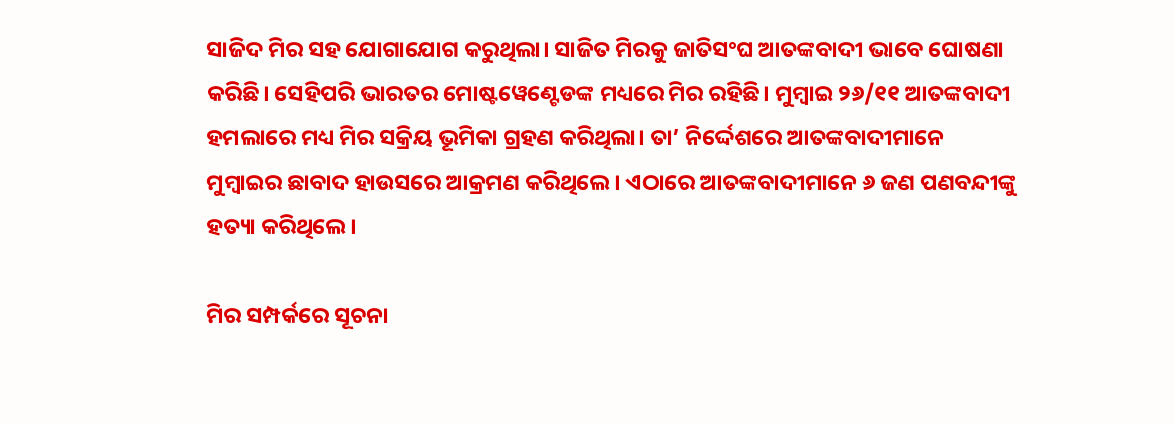ସାଜିଦ ମିର ସହ ଯୋଗାଯୋଗ କରୁଥିଲା। ସାଜିତ ମିରକୁ ଜାତିସଂଘ ଆତଙ୍କବାଦୀ ଭାବେ ଘୋଷଣା କରିଛି। ସେହିପରି ଭାରତର ମୋଷ୍ଟୱେଣ୍ଟେଡଙ୍କ ମଧ୍ୟରେ ମିର ରହିଛି। ମୁମ୍ବାଇ ୨୬/୧୧ ଆତଙ୍କବାଦୀ ହମଲାରେ ମଧ୍ୟ ମିର ସକ୍ରିୟ ଭୂମିକା ଗ୍ରହଣ କରିଥିଲା। ତା’ ନିର୍ଦ୍ଦେଶରେ ଆତଙ୍କବାଦୀମାନେ ମୁମ୍ବାଇର ଛାବାଦ ହାଉସରେ ଆକ୍ରମଣ କରିଥିଲେ। ଏଠାରେ ଆତଙ୍କବାଦୀମାନେ ୬ ଜଣ ପଣବନ୍ଦୀଙ୍କୁ ହତ୍ୟା କରିଥିଲେ।

ମିର ସମ୍ପର୍କରେ ସୂଚନା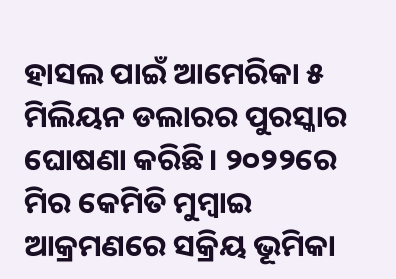ହାସଲ ପାଇଁ ଆମେରିକା ୫ ମିଲିୟନ ଡଲାରର ପୁରସ୍କାର ଘୋଷଣା କରିଛି। ୨୦୨୨ରେ ମିର କେମିତି ମୁମ୍ବାଇ ଆକ୍ରମଣରେ ସକ୍ରିୟ ଭୂମିକା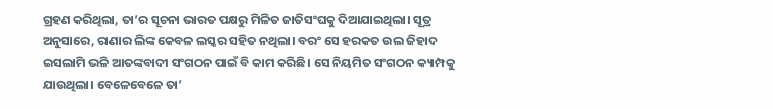ଗ୍ରହଣ କରିଥିଲା, ତା’ର ସୂଚନା ଭାରତ ପକ୍ଷରୁ ମିଳିତ ଜାତିସଂଘକୁ ଦିଆଯାଇଥିଲା। ସୂତ୍ର ଅନୁସାରେ, ରାଣାର ଲିଙ୍କ କେବଳ ଲସ୍କର ସହିତ ନଥିଲା। ବରଂ ସେ ହରକତ ଉଲ ଜିହାଦ ଇସଲାମି ଭଳି ଆତଙ୍କବାଦୀ ସଂଗଠନ ପାଇଁ ବି କାମ କରିଛି। ସେ ନିୟମିତ ସଂଗଠନ କ୍ୟାମ୍ପକୁ ଯାଉଥିଲା। ବେଳେବେଳେ ତା’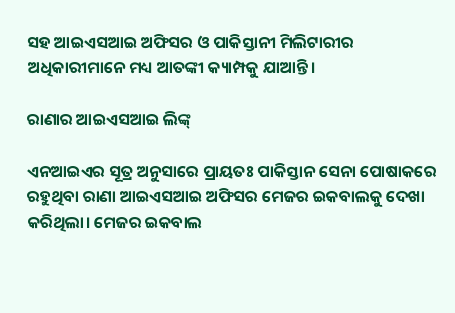ସହ ଆଇଏସଆଇ ଅଫିସର ଓ ପାକିସ୍ତାନୀ ମିଲିଟାରୀର ଅଧିକାରୀମାନେ ମଧ୍ୟ ଆତଙ୍କୀ କ୍ୟାମ୍ପକୁ ଯାଆନ୍ତି।

ରାଣାର ଆଇଏସଆଇ ଲିଙ୍କ୍‌

ଏନଆଇଏର ସୂତ୍ର ଅନୁସାରେ ପ୍ରାୟତଃ ପାକିସ୍ତାନ ସେନା ପୋଷାକରେ ରହୁଥିବା ରାଣା ଆଇଏସଆଇ ଅଫିସର ମେଜର ଇକବାଲକୁ ଦେଖା କରିଥିଲା। ମେଜର ଇକବାଲ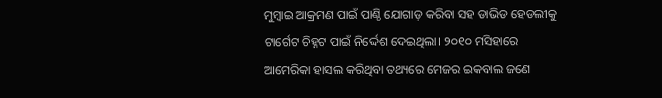ମୁମ୍ବାଇ ଆକ୍ରମଣ ପାଇଁ ପାଣ୍ଠି ଯୋଗାଡ଼ କରିବା ସହ ଡାଭିଡ ହେଡଲୀକୁ ଟାର୍ଗେଟ ଚିହ୍ନଟ ପାଇଁ ନିର୍ଦ୍ଦେଶ ଦେଇଥିଲା। ୨୦୧୦ ମସିହାରେ ଆମେରିକା ହାସଲ କରିଥିବା ତଥ୍ୟରେ ମେଜର ଇକବାଲ ଜଣେ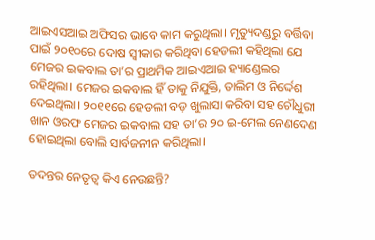ଆଇଏସଆଇ ଅଫିସର ଭାବେ କାମ କରୁଥିଲା। ମୃତ୍ୟୁଦଣ୍ଡରୁ ବର୍ତ୍ତିବା ପାଇଁ ୨୦୧୦ରେ ଦୋଷ ସ୍ୱୀକାର କରିଥିବା ହେଡଲୀ କହିଥିଲା ଯେ ମେଜର ଇକବାଲ ତା’ର ପ୍ରାଥମିକ ଆଇଏଆଇ ହ୍ୟାଣ୍ଡେଲର ରହିଥିଲା। ମେଜର ଇକବାଲ ହିଁ ତାକୁ ନିଯୁକ୍ତି, ତାଲିମ ଓ ନିର୍ଦ୍ଦେଶ ଦେଇଥିଲା। ୨୦୧୧ରେ ହେଡଲୀ ବଡ଼ ଖୁଲାସା କରିବା ସହ ଚୌଧୁରୀ ଖାନ ଓରଫ ମେଜର ଇକବାଲ ସହ ତା’ର ୨୦ ଇ-ମେଲ ନେଣଦେଣ ହୋଇଥିଲା ବୋଲି ସାର୍ବଜନୀନ କରିଥିଲା।

ତଦନ୍ତର ନେତୃତ୍ୱ କିଏ ନେଉଛନ୍ତି?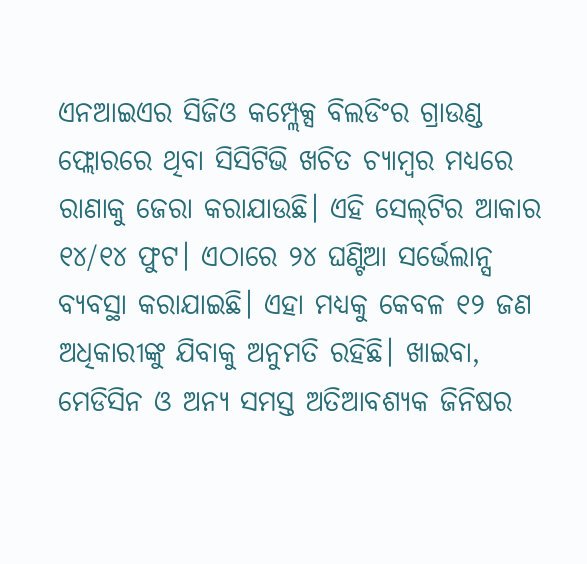ଏନଆଇଏର ସିଜିଓ କମ୍ପ୍ଲେକ୍ସ ବିଲଡିଂର ଗ୍ରାଉଣ୍ଡ ଫ୍ଲୋରରେ ଥିବା ସିସିଟିଭି ଖଚିତ ଚ୍ୟାମ୍ବର ମଧ୍ୟରେ ରାଣାକୁ ଜେରା କରାଯାଉଛି। ଏହି ସେଲ୍‌ଟିର ଆକାର ୧୪/୧୪ ଫୁଟ। ଏଠାରେ ୨୪ ଘଣ୍ଟିଆ ସର୍ଭେଲାନ୍ସ ବ୍ୟବସ୍ଥା କରାଯାଇଛି। ଏହା ମଧ୍ୟକୁ କେବଳ ୧୨ ଜଣ ଅଧିକାରୀଙ୍କୁ ଯିବାକୁ ଅନୁମତି ରହିଛି। ଖାଇବା, ମେଡିସିନ ଓ ଅନ୍ୟ ସମସ୍ତ ଅତିଆବଶ୍ୟକ ଜିନିଷର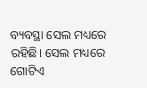ବ୍ୟବସ୍ଥା ସେଲ ମଧ୍ୟରେ ରହିଛି। ସେଲ ମଧ୍ୟରେ ଗୋଟିଏ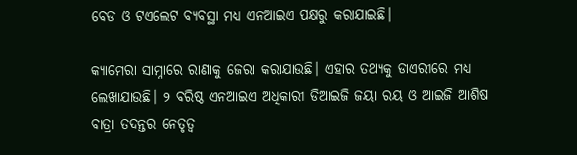ବେଡ ଓ ଟଏଲେଟ ବ୍ୟବସ୍ଥା ମଧ୍ୟ ଏନଆଇଏ ପକ୍ଷରୁ କରାଯାଇଛି।

କ୍ୟାମେରା ସାମ୍ନାରେ ରାଣାକୁ ଜେରା କରାଯାଉଛି। ଏହାର ତଥ୍ୟକୁ ଡାଏରୀରେ ମଧ୍ୟ ଲେଖାଯାଉଛି। ୨ ବରିଷ୍ଠ ଏନଆଇଏ ଅଧିକାରୀ ଡିଆଇଜି ଜୟା ରୟ ଓ ଆଇଜି ଆଶିଷ ବାତ୍ରା ତଦନ୍ତର ନେତୃତ୍ୱ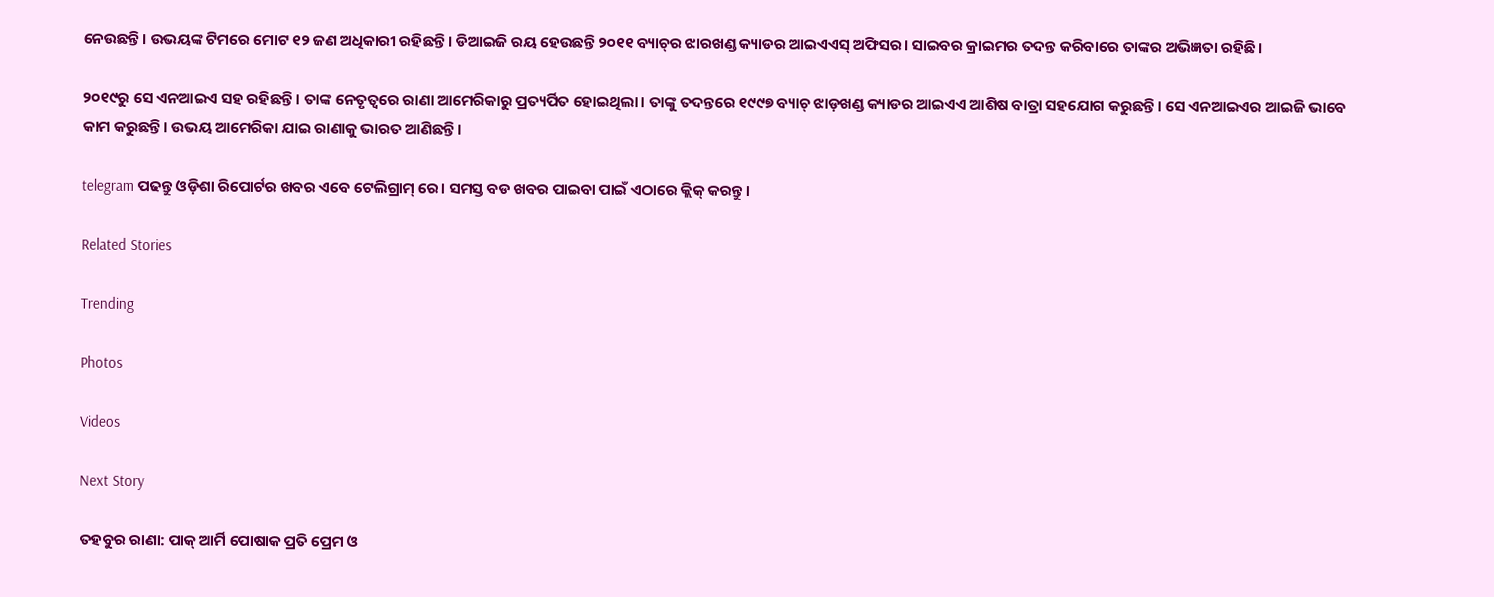ନେଉଛନ୍ତି। ଉଭୟଙ୍କ ଟିମରେ ମୋଟ ୧୨ ଜଣ ଅଧିକାରୀ ରହିଛନ୍ତି। ଡିଆଇଜି ରୟ ହେଉଛନ୍ତି ୨୦୧୧ ବ୍ୟାଚ୍‌ର ଝାରଖଣ୍ଡ କ୍ୟାଡର ଆଇଏଏସ୍‌ ଅଫିସର। ସାଇବର କ୍ରାଇମର ତଦନ୍ତ କରିବାରେ ତାଙ୍କର ଅଭିଜ୍ଞତା ରହିଛି।

୨୦୧୯ରୁ ସେ ଏନଆଇଏ ସହ ରହିଛନ୍ତି। ତାଙ୍କ ନେତୃତ୍ୱରେ ରାଣା ଆମେରିକାରୁ ପ୍ରତ୍ୟର୍ପିତ ହୋଇଥିଲା। ତାଙ୍କୁ ତଦନ୍ତରେ ୧୯୯୭ ବ୍ୟାଚ୍‌ ଝାଡ଼ଖଣ୍ଡ କ୍ୟାଡର ଆଇଏଏ ଆଶିଷ ବାତ୍ରା ସହଯୋଗ କରୁଛନ୍ତି। ସେ ଏନଆଇଏର ଆଇଜି ଭାବେ କାମ କରୁଛନ୍ତି। ଉଭୟ ଆମେରିକା ଯାଇ ରାଣାକୁ ଭାରତ ଆଣିଛନ୍ତି।

telegram ପଢନ୍ତୁ ଓଡ଼ିଶା ରିପୋର୍ଟର ଖବର ଏବେ ଟେଲିଗ୍ରାମ୍ ରେ। ସମସ୍ତ ବଡ ଖବର ପାଇବା ପାଇଁ ଏଠାରେ କ୍ଲିକ୍ କରନ୍ତୁ।

Related Stories

Trending

Photos

Videos

Next Story

ତହବୁର ରାଣା: ପାକ୍‌ ଆର୍ମି ପୋଷାକ ପ୍ରତି ପ୍ରେମ ଓ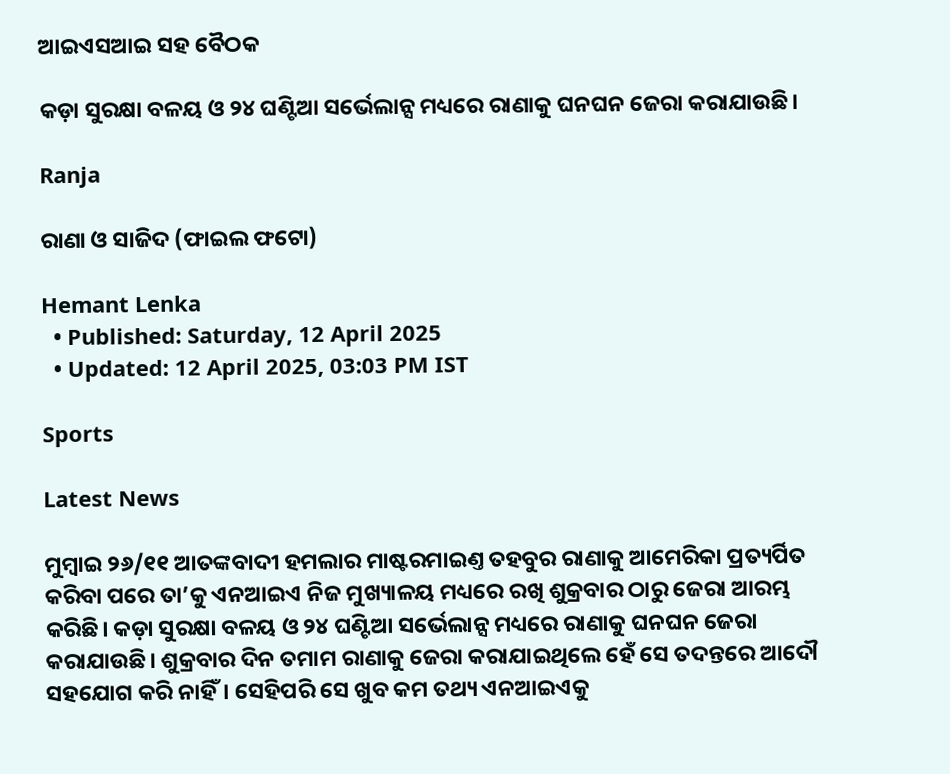ଆଇଏସଆଇ ସହ ବୈଠକ

କଡ଼ା ସୁରକ୍ଷା ବଳୟ ଓ ୨୪ ଘଣ୍ଟିଆ ସର୍ଭେଲାନ୍ସ ମଧ୍ୟରେ ରାଣାକୁ ଘନଘନ ଜେରା କରାଯାଉଛି।

Ranja

ରାଣା ଓ ସାଜିଦ (ଫାଇଲ ଫଟୋ)

Hemant Lenka
  • Published: Saturday, 12 April 2025
  • Updated: 12 April 2025, 03:03 PM IST

Sports

Latest News

ମୁମ୍ବାଇ ୨୬/୧୧ ଆତଙ୍କବାଦୀ ହମଲାର ମାଷ୍ଟରମାଇଣ୍ତ ତହବୁର ରାଣାକୁ ଆମେରିକା ପ୍ରତ୍ୟର୍ପିତ କରିବା ପରେ ତା’କୁ ଏନଆଇଏ ନିଜ ମୁଖ୍ୟାଳୟ ମଧ୍ୟରେ ରଖି ଶୁକ୍ରବାର ଠାରୁ ଜେରା ଆରମ୍ଭ କରିଛି। କଡ଼ା ସୁରକ୍ଷା ବଳୟ ଓ ୨୪ ଘଣ୍ଟିଆ ସର୍ଭେଲାନ୍ସ ମଧ୍ୟରେ ରାଣାକୁ ଘନଘନ ଜେରା କରାଯାଉଛି। ଶୁକ୍ରବାର ଦିନ ତମାମ ରାଣାକୁ ଜେରା କରାଯାଇଥିଲେ ହେଁ ସେ ତଦନ୍ତରେ ଆଦୌ ସହଯୋଗ କରି ନାହିଁ। ସେହିପରି ସେ ଖୁବ କମ ତଥ୍ୟ ଏନଆଇଏକୁ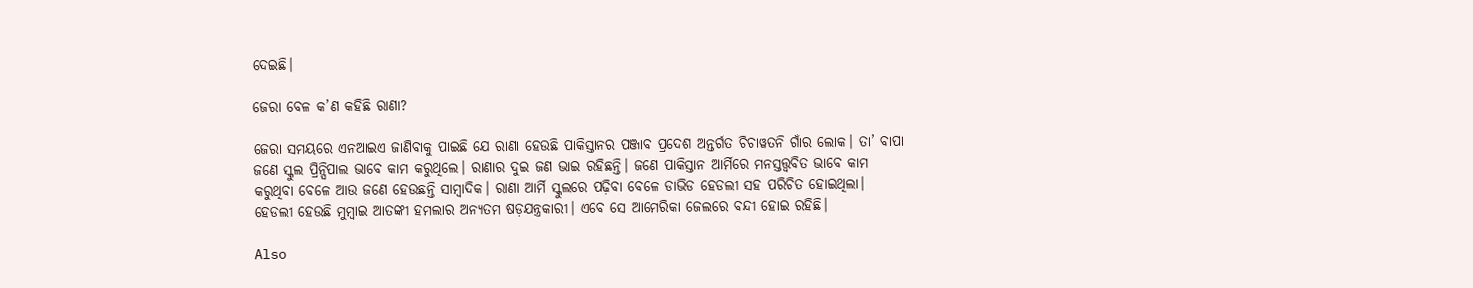ଦେଇଛି।

ଜେରା ବେଳ କ’ଣ କହିଛି ରାଣା?

ଜେରା ସମୟରେ ଏନଆଇଏ ଜାଣିବାକୁ ପାଇଛି ଯେ ରାଣା ହେଉଛି ପାକିସ୍ତାନର ପଞ୍ଜାବ ପ୍ରଦେଶ ଅନ୍ତର୍ଗତ ଚିଚାୱତନି ଗାଁର ଲୋକ। ତା’ ବାପା ଜଣେ ସ୍କୁଲ ପ୍ରିନ୍ସିପାଲ ଭାବେ କାମ କରୁଥିଲେ। ରାଣାର ଦୁଇ ଜଣ ଭାଇ ରହିଛନ୍ତି। ଜଣେ ପାକିସ୍ତାନ ଆର୍ମିରେ ମନସ୍ତତ୍ତ୍ୱବିତ ଭାବେ କାମ କରୁଥିବା ବେଳେ ଆଉ ଜଣେ ହେଉଛନ୍ତି ସାମ୍ବାଦିକ। ରାଣା ଆର୍ମି ସ୍କୁଲରେ ପଢ଼ିବା ବେଳେ ଡାଭିଡ ହେଡଲୀ ସହ ପରିଚିତ ହୋଇଥିଲା। ହେଡଲୀ ହେଉଛି ମୁମ୍ବାଇ ଆତଙ୍କୀ ହମଲାର ଅନ୍ୟତମ ଷଡ଼ଯନ୍ତ୍ରକାରୀ। ଏବେ ସେ ଆମେରିକା ଜେଲରେ ବନ୍ଦୀ ହୋଇ ରହିଛି।

Also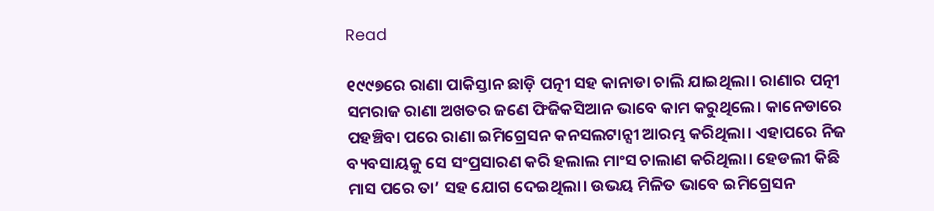Read

୧୯୯୭ରେ ରାଣା ପାକିସ୍ତାନ ଛାଡ଼ି ପତ୍ନୀ ସହ କାନାଡା ଚାଲି ଯାଇଥିଲା। ରାଣାର ପତ୍ନୀ ସମରାଜ ରାଣା ଅଖତର ଜଣେ ଫିଜିକସିଆନ ଭାବେ କାମ କରୁଥିଲେ। କାନେଡାରେ ପହଞ୍ଚିବା ପରେ ରାଣା ଇମିଗ୍ରେସନ କନସଲଟାନ୍ସୀ ଆରମ୍ଭ କରିଥିଲା। ଏହାପରେ ନିଜ ବ୍ୟବସାୟକୁ ସେ ସଂପ୍ରସାରଣ କରି ହଲାଲ ମାଂସ ଚାଲାଣ କରିଥିଲା। ହେଡଲୀ କିଛି ମାସ ପରେ ତା’ ସହ ଯୋଗ ଦେଇଥିଲା। ଉଭୟ ମିଳିତ ଭାବେ ଇମିଗ୍ରେସନ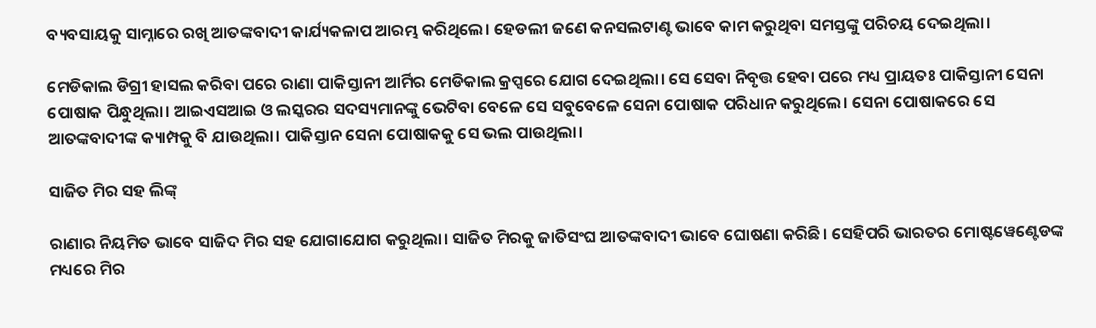ବ୍ୟବସାୟକୁ ସାମ୍ନାରେ ରଖି ଆତଙ୍କବାଦୀ କାର୍ଯ୍ୟକଳାପ ଆରମ୍ଭ କରିଥିଲେ। ହେଡଲୀ ଜଣେ କନସଲଟାଣ୍ଟ ଭାବେ କାମ କରୁଥିବା ସମସ୍ତଙ୍କୁ ପରିଚୟ ଦେଇଥିଲା।

ମେଡିକାଲ ଡିଗ୍ରୀ ହାସଲ କରିବା ପରେ ରାଣା ପାକିସ୍ତାନୀ ଆର୍ମିର ମେଡିକାଲ କ୍ରପ୍ସରେ ଯୋଗ ଦେଇଥିଲା। ସେ ସେବା ନିବୃତ୍ତ ହେବା ପରେ ମଧ୍ୟ ପ୍ରାୟତଃ ପାକିସ୍ତାନୀ ସେନା ପୋଷାକ ପିନ୍ଧୁଥିଲା। ଆଇଏସଆଇ ଓ ଲସ୍କରର ସଦସ୍ୟମାନଙ୍କୁ ଭେଟିବା ବେଳେ ସେ ସବୁବେଳେ ସେନା ପୋଷାକ ପରିଧାନ କରୁଥିଲେ। ସେନା ପୋଷାକରେ ସେ ଆତଙ୍କବାଦୀଙ୍କ କ୍ୟାମ୍ପକୁ ବି ଯାଉଥିଲା। ପାକିସ୍ତାନ ସେନା ପୋଷାକକୁ ସେ ଭଲ ପାଉଥିଲା।

ସାଜିତ ମିର ସହ ଲିଙ୍କ୍‌

ରାଣାର ନିୟମିତ ଭାବେ ସାଜିଦ ମିର ସହ ଯୋଗାଯୋଗ କରୁଥିଲା। ସାଜିତ ମିରକୁ ଜାତିସଂଘ ଆତଙ୍କବାଦୀ ଭାବେ ଘୋଷଣା କରିଛି। ସେହିପରି ଭାରତର ମୋଷ୍ଟୱେଣ୍ଟେଡଙ୍କ ମଧ୍ୟରେ ମିର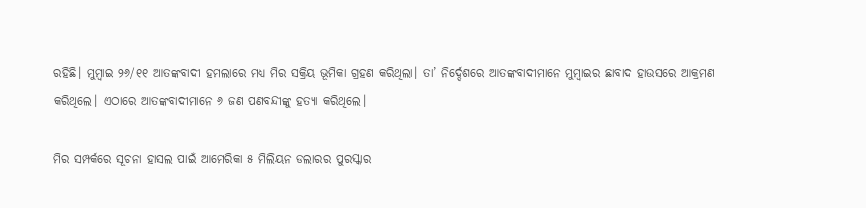ରହିଛି। ମୁମ୍ବାଇ ୨୬/୧୧ ଆତଙ୍କବାଦୀ ହମଲାରେ ମଧ୍ୟ ମିର ସକ୍ରିୟ ଭୂମିକା ଗ୍ରହଣ କରିଥିଲା। ତା’ ନିର୍ଦ୍ଦେଶରେ ଆତଙ୍କବାଦୀମାନେ ମୁମ୍ବାଇର ଛାବାଦ ହାଉସରେ ଆକ୍ରମଣ କରିଥିଲେ। ଏଠାରେ ଆତଙ୍କବାଦୀମାନେ ୬ ଜଣ ପଣବନ୍ଦୀଙ୍କୁ ହତ୍ୟା କରିଥିଲେ।

ମିର ସମ୍ପର୍କରେ ସୂଚନା ହାସଲ ପାଇଁ ଆମେରିକା ୫ ମିଲିୟନ ଡଲାରର ପୁରସ୍କାର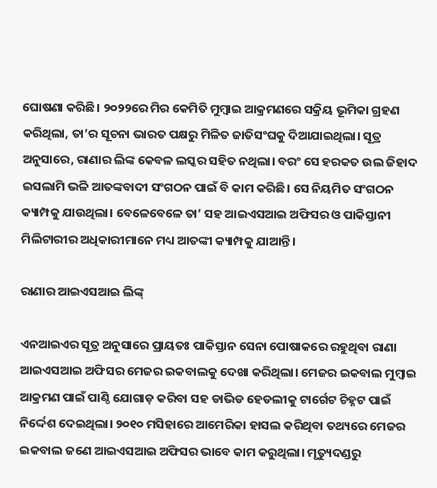ଘୋଷଣା କରିଛି। ୨୦୨୨ରେ ମିର କେମିତି ମୁମ୍ବାଇ ଆକ୍ରମଣରେ ସକ୍ରିୟ ଭୂମିକା ଗ୍ରହଣ କରିଥିଲା, ତା’ର ସୂଚନା ଭାରତ ପକ୍ଷରୁ ମିଳିତ ଜାତିସଂଘକୁ ଦିଆଯାଇଥିଲା। ସୂତ୍ର ଅନୁସାରେ, ରାଣାର ଲିଙ୍କ କେବଳ ଲସ୍କର ସହିତ ନଥିଲା। ବରଂ ସେ ହରକତ ଉଲ ଜିହାଦ ଇସଲାମି ଭଳି ଆତଙ୍କବାଦୀ ସଂଗଠନ ପାଇଁ ବି କାମ କରିଛି। ସେ ନିୟମିତ ସଂଗଠନ କ୍ୟାମ୍ପକୁ ଯାଉଥିଲା। ବେଳେବେଳେ ତା’ ସହ ଆଇଏସଆଇ ଅଫିସର ଓ ପାକିସ୍ତାନୀ ମିଲିଟାରୀର ଅଧିକାରୀମାନେ ମଧ୍ୟ ଆତଙ୍କୀ କ୍ୟାମ୍ପକୁ ଯାଆନ୍ତି।

ରାଣାର ଆଇଏସଆଇ ଲିଙ୍କ୍‌

ଏନଆଇଏର ସୂତ୍ର ଅନୁସାରେ ପ୍ରାୟତଃ ପାକିସ୍ତାନ ସେନା ପୋଷାକରେ ରହୁଥିବା ରାଣା ଆଇଏସଆଇ ଅଫିସର ମେଜର ଇକବାଲକୁ ଦେଖା କରିଥିଲା। ମେଜର ଇକବାଲ ମୁମ୍ବାଇ ଆକ୍ରମଣ ପାଇଁ ପାଣ୍ଠି ଯୋଗାଡ଼ କରିବା ସହ ଡାଭିଡ ହେଡଲୀକୁ ଟାର୍ଗେଟ ଚିହ୍ନଟ ପାଇଁ ନିର୍ଦ୍ଦେଶ ଦେଇଥିଲା। ୨୦୧୦ ମସିହାରେ ଆମେରିକା ହାସଲ କରିଥିବା ତଥ୍ୟରେ ମେଜର ଇକବାଲ ଜଣେ ଆଇଏସଆଇ ଅଫିସର ଭାବେ କାମ କରୁଥିଲା। ମୃତ୍ୟୁଦଣ୍ଡରୁ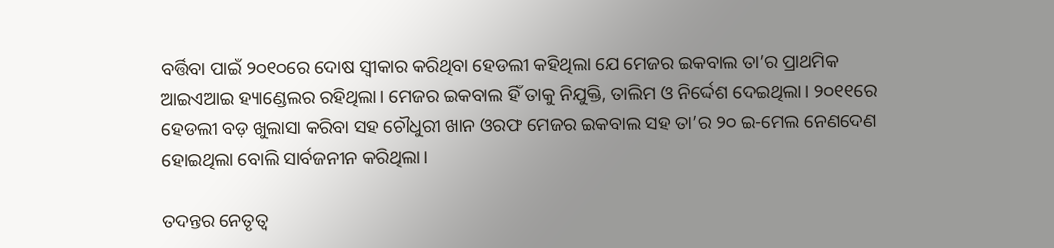ବର୍ତ୍ତିବା ପାଇଁ ୨୦୧୦ରେ ଦୋଷ ସ୍ୱୀକାର କରିଥିବା ହେଡଲୀ କହିଥିଲା ଯେ ମେଜର ଇକବାଲ ତା’ର ପ୍ରାଥମିକ ଆଇଏଆଇ ହ୍ୟାଣ୍ଡେଲର ରହିଥିଲା। ମେଜର ଇକବାଲ ହିଁ ତାକୁ ନିଯୁକ୍ତି, ତାଲିମ ଓ ନିର୍ଦ୍ଦେଶ ଦେଇଥିଲା। ୨୦୧୧ରେ ହେଡଲୀ ବଡ଼ ଖୁଲାସା କରିବା ସହ ଚୌଧୁରୀ ଖାନ ଓରଫ ମେଜର ଇକବାଲ ସହ ତା’ର ୨୦ ଇ-ମେଲ ନେଣଦେଣ ହୋଇଥିଲା ବୋଲି ସାର୍ବଜନୀନ କରିଥିଲା।

ତଦନ୍ତର ନେତୃତ୍ୱ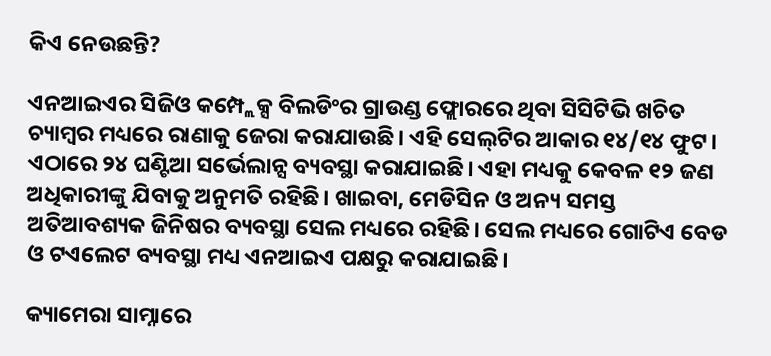କିଏ ନେଉଛନ୍ତି?

ଏନଆଇଏର ସିଜିଓ କମ୍ପ୍ଲେକ୍ସ ବିଲଡିଂର ଗ୍ରାଉଣ୍ଡ ଫ୍ଲୋରରେ ଥିବା ସିସିଟିଭି ଖଚିତ ଚ୍ୟାମ୍ବର ମଧ୍ୟରେ ରାଣାକୁ ଜେରା କରାଯାଉଛି। ଏହି ସେଲ୍‌ଟିର ଆକାର ୧୪/୧୪ ଫୁଟ। ଏଠାରେ ୨୪ ଘଣ୍ଟିଆ ସର୍ଭେଲାନ୍ସ ବ୍ୟବସ୍ଥା କରାଯାଇଛି। ଏହା ମଧ୍ୟକୁ କେବଳ ୧୨ ଜଣ ଅଧିକାରୀଙ୍କୁ ଯିବାକୁ ଅନୁମତି ରହିଛି। ଖାଇବା, ମେଡିସିନ ଓ ଅନ୍ୟ ସମସ୍ତ ଅତିଆବଶ୍ୟକ ଜିନିଷର ବ୍ୟବସ୍ଥା ସେଲ ମଧ୍ୟରେ ରହିଛି। ସେଲ ମଧ୍ୟରେ ଗୋଟିଏ ବେଡ ଓ ଟଏଲେଟ ବ୍ୟବସ୍ଥା ମଧ୍ୟ ଏନଆଇଏ ପକ୍ଷରୁ କରାଯାଇଛି।

କ୍ୟାମେରା ସାମ୍ନାରେ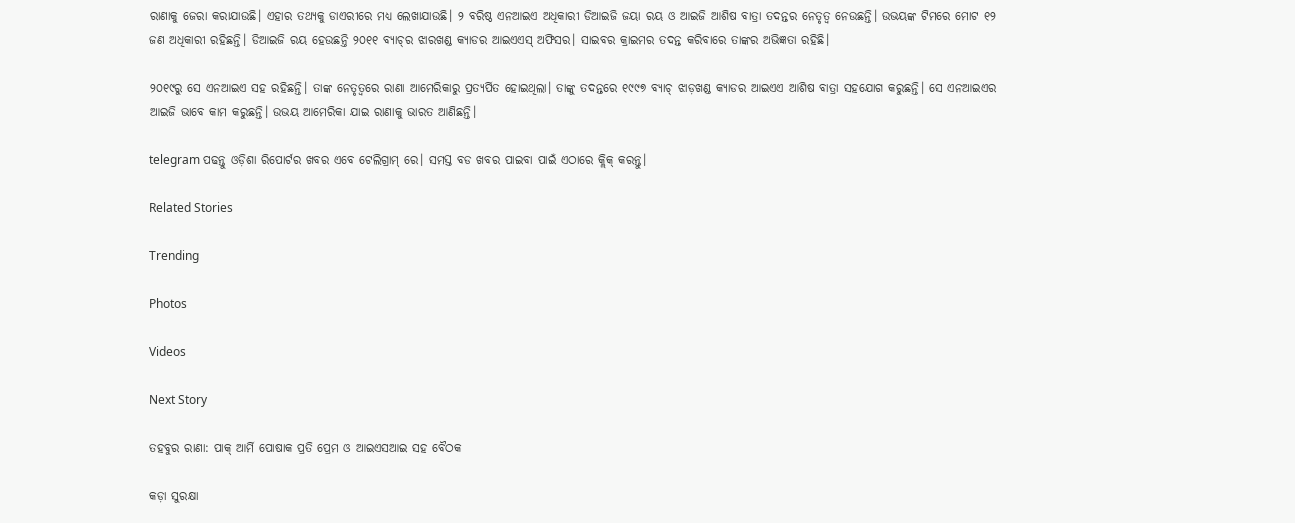ରାଣାକୁ ଜେରା କରାଯାଉଛି। ଏହାର ତଥ୍ୟକୁ ଡାଏରୀରେ ମଧ୍ୟ ଲେଖାଯାଉଛି। ୨ ବରିଷ୍ଠ ଏନଆଇଏ ଅଧିକାରୀ ଡିଆଇଜି ଜୟା ରୟ ଓ ଆଇଜି ଆଶିଷ ବାତ୍ରା ତଦନ୍ତର ନେତୃତ୍ୱ ନେଉଛନ୍ତି। ଉଭୟଙ୍କ ଟିମରେ ମୋଟ ୧୨ ଜଣ ଅଧିକାରୀ ରହିଛନ୍ତି। ଡିଆଇଜି ରୟ ହେଉଛନ୍ତି ୨୦୧୧ ବ୍ୟାଚ୍‌ର ଝାରଖଣ୍ଡ କ୍ୟାଡର ଆଇଏଏସ୍‌ ଅଫିସର। ସାଇବର କ୍ରାଇମର ତଦନ୍ତ କରିବାରେ ତାଙ୍କର ଅଭିଜ୍ଞତା ରହିଛି।

୨୦୧୯ରୁ ସେ ଏନଆଇଏ ସହ ରହିଛନ୍ତି। ତାଙ୍କ ନେତୃତ୍ୱରେ ରାଣା ଆମେରିକାରୁ ପ୍ରତ୍ୟର୍ପିତ ହୋଇଥିଲା। ତାଙ୍କୁ ତଦନ୍ତରେ ୧୯୯୭ ବ୍ୟାଚ୍‌ ଝାଡ଼ଖଣ୍ଡ କ୍ୟାଡର ଆଇଏଏ ଆଶିଷ ବାତ୍ରା ସହଯୋଗ କରୁଛନ୍ତି। ସେ ଏନଆଇଏର ଆଇଜି ଭାବେ କାମ କରୁଛନ୍ତି। ଉଭୟ ଆମେରିକା ଯାଇ ରାଣାକୁ ଭାରତ ଆଣିଛନ୍ତି।

telegram ପଢନ୍ତୁ ଓଡ଼ିଶା ରିପୋର୍ଟର ଖବର ଏବେ ଟେଲିଗ୍ରାମ୍ ରେ। ସମସ୍ତ ବଡ ଖବର ପାଇବା ପାଇଁ ଏଠାରେ କ୍ଲିକ୍ କରନ୍ତୁ।

Related Stories

Trending

Photos

Videos

Next Story

ତହବୁର ରାଣା: ପାକ୍‌ ଆର୍ମି ପୋଷାକ ପ୍ରତି ପ୍ରେମ ଓ ଆଇଏସଆଇ ସହ ବୈଠକ

କଡ଼ା ସୁରକ୍ଷା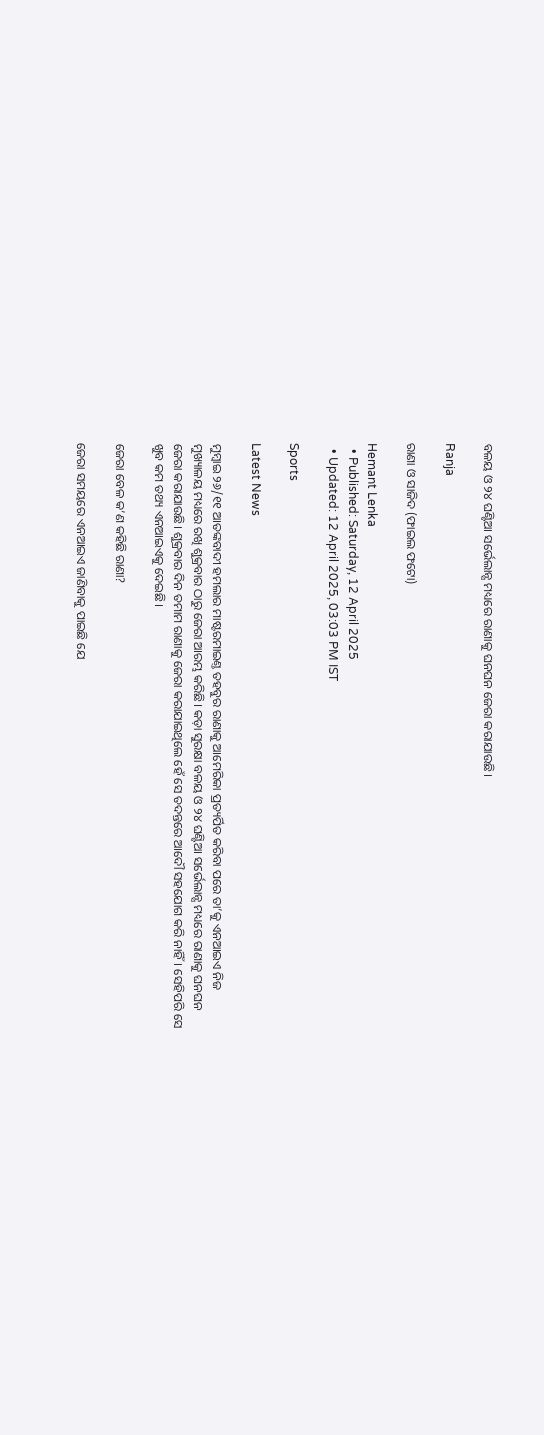ବଳୟ ଓ ୨୪ ଘଣ୍ଟିଆ ସର୍ଭେଲାନ୍ସ ମଧ୍ୟରେ ରାଣାକୁ ଘନଘନ ଜେରା କରାଯାଉଛି।

Ranja

ରାଣା ଓ ସାଜିଦ (ଫାଇଲ ଫଟୋ)

Hemant Lenka
  • Published: Saturday, 12 April 2025
  • Updated: 12 April 2025, 03:03 PM IST

Sports

Latest News

ମୁମ୍ବାଇ ୨୬/୧୧ ଆତଙ୍କବାଦୀ ହମଲାର ମାଷ୍ଟରମାଇଣ୍ତ ତହବୁର ରାଣାକୁ ଆମେରିକା ପ୍ରତ୍ୟର୍ପିତ କରିବା ପରେ ତା’କୁ ଏନଆଇଏ ନିଜ ମୁଖ୍ୟାଳୟ ମଧ୍ୟରେ ରଖି ଶୁକ୍ରବାର ଠାରୁ ଜେରା ଆରମ୍ଭ କରିଛି। କଡ଼ା ସୁରକ୍ଷା ବଳୟ ଓ ୨୪ ଘଣ୍ଟିଆ ସର୍ଭେଲାନ୍ସ ମଧ୍ୟରେ ରାଣାକୁ ଘନଘନ ଜେରା କରାଯାଉଛି। ଶୁକ୍ରବାର ଦିନ ତମାମ ରାଣାକୁ ଜେରା କରାଯାଇଥିଲେ ହେଁ ସେ ତଦନ୍ତରେ ଆଦୌ ସହଯୋଗ କରି ନାହିଁ। ସେହିପରି ସେ ଖୁବ କମ ତଥ୍ୟ ଏନଆଇଏକୁ ଦେଇଛି।

ଜେରା ବେଳ କ’ଣ କହିଛି ରାଣା?

ଜେରା ସମୟରେ ଏନଆଇଏ ଜାଣିବାକୁ ପାଇଛି ଯେ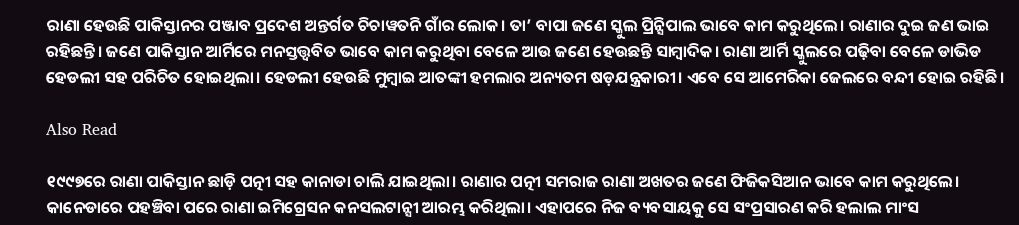ରାଣା ହେଉଛି ପାକିସ୍ତାନର ପଞ୍ଜାବ ପ୍ରଦେଶ ଅନ୍ତର୍ଗତ ଚିଚାୱତନି ଗାଁର ଲୋକ। ତା’ ବାପା ଜଣେ ସ୍କୁଲ ପ୍ରିନ୍ସିପାଲ ଭାବେ କାମ କରୁଥିଲେ। ରାଣାର ଦୁଇ ଜଣ ଭାଇ ରହିଛନ୍ତି। ଜଣେ ପାକିସ୍ତାନ ଆର୍ମିରେ ମନସ୍ତତ୍ତ୍ୱବିତ ଭାବେ କାମ କରୁଥିବା ବେଳେ ଆଉ ଜଣେ ହେଉଛନ୍ତି ସାମ୍ବାଦିକ। ରାଣା ଆର୍ମି ସ୍କୁଲରେ ପଢ଼ିବା ବେଳେ ଡାଭିଡ ହେଡଲୀ ସହ ପରିଚିତ ହୋଇଥିଲା। ହେଡଲୀ ହେଉଛି ମୁମ୍ବାଇ ଆତଙ୍କୀ ହମଲାର ଅନ୍ୟତମ ଷଡ଼ଯନ୍ତ୍ରକାରୀ। ଏବେ ସେ ଆମେରିକା ଜେଲରେ ବନ୍ଦୀ ହୋଇ ରହିଛି।

Also Read

୧୯୯୭ରେ ରାଣା ପାକିସ୍ତାନ ଛାଡ଼ି ପତ୍ନୀ ସହ କାନାଡା ଚାଲି ଯାଇଥିଲା। ରାଣାର ପତ୍ନୀ ସମରାଜ ରାଣା ଅଖତର ଜଣେ ଫିଜିକସିଆନ ଭାବେ କାମ କରୁଥିଲେ। କାନେଡାରେ ପହଞ୍ଚିବା ପରେ ରାଣା ଇମିଗ୍ରେସନ କନସଲଟାନ୍ସୀ ଆରମ୍ଭ କରିଥିଲା। ଏହାପରେ ନିଜ ବ୍ୟବସାୟକୁ ସେ ସଂପ୍ରସାରଣ କରି ହଲାଲ ମାଂସ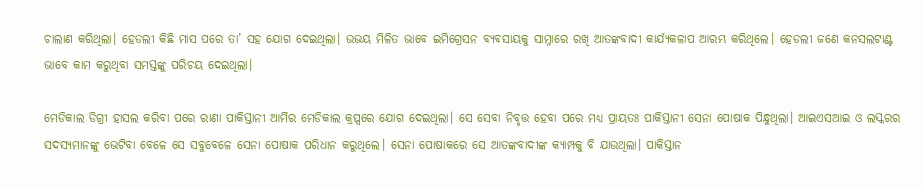ଚାଲାଣ କରିଥିଲା। ହେଡଲୀ କିଛି ମାସ ପରେ ତା’ ସହ ଯୋଗ ଦେଇଥିଲା। ଉଭୟ ମିଳିତ ଭାବେ ଇମିଗ୍ରେସନ ବ୍ୟବସାୟକୁ ସାମ୍ନାରେ ରଖି ଆତଙ୍କବାଦୀ କାର୍ଯ୍ୟକଳାପ ଆରମ୍ଭ କରିଥିଲେ। ହେଡଲୀ ଜଣେ କନସଲଟାଣ୍ଟ ଭାବେ କାମ କରୁଥିବା ସମସ୍ତଙ୍କୁ ପରିଚୟ ଦେଇଥିଲା।

ମେଡିକାଲ ଡିଗ୍ରୀ ହାସଲ କରିବା ପରେ ରାଣା ପାକିସ୍ତାନୀ ଆର୍ମିର ମେଡିକାଲ କ୍ରପ୍ସରେ ଯୋଗ ଦେଇଥିଲା। ସେ ସେବା ନିବୃତ୍ତ ହେବା ପରେ ମଧ୍ୟ ପ୍ରାୟତଃ ପାକିସ୍ତାନୀ ସେନା ପୋଷାକ ପିନ୍ଧୁଥିଲା। ଆଇଏସଆଇ ଓ ଲସ୍କରର ସଦସ୍ୟମାନଙ୍କୁ ଭେଟିବା ବେଳେ ସେ ସବୁବେଳେ ସେନା ପୋଷାକ ପରିଧାନ କରୁଥିଲେ। ସେନା ପୋଷାକରେ ସେ ଆତଙ୍କବାଦୀଙ୍କ କ୍ୟାମ୍ପକୁ ବି ଯାଉଥିଲା। ପାକିସ୍ତାନ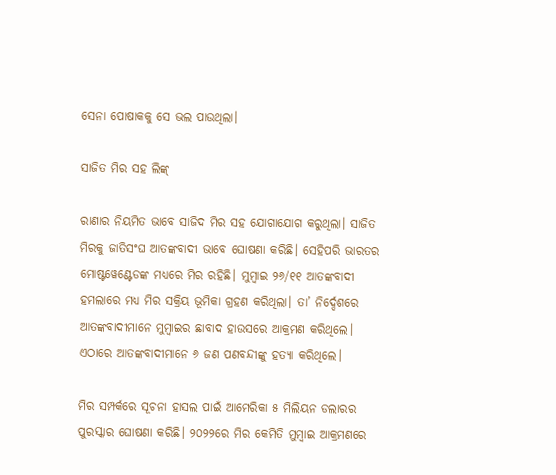ସେନା ପୋଷାକକୁ ସେ ଭଲ ପାଉଥିଲା।

ସାଜିତ ମିର ସହ ଲିଙ୍କ୍‌

ରାଣାର ନିୟମିତ ଭାବେ ସାଜିଦ ମିର ସହ ଯୋଗାଯୋଗ କରୁଥିଲା। ସାଜିତ ମିରକୁ ଜାତିସଂଘ ଆତଙ୍କବାଦୀ ଭାବେ ଘୋଷଣା କରିଛି। ସେହିପରି ଭାରତର ମୋଷ୍ଟୱେଣ୍ଟେଡଙ୍କ ମଧ୍ୟରେ ମିର ରହିଛି। ମୁମ୍ବାଇ ୨୬/୧୧ ଆତଙ୍କବାଦୀ ହମଲାରେ ମଧ୍ୟ ମିର ସକ୍ରିୟ ଭୂମିକା ଗ୍ରହଣ କରିଥିଲା। ତା’ ନିର୍ଦ୍ଦେଶରେ ଆତଙ୍କବାଦୀମାନେ ମୁମ୍ବାଇର ଛାବାଦ ହାଉସରେ ଆକ୍ରମଣ କରିଥିଲେ। ଏଠାରେ ଆତଙ୍କବାଦୀମାନେ ୬ ଜଣ ପଣବନ୍ଦୀଙ୍କୁ ହତ୍ୟା କରିଥିଲେ।

ମିର ସମ୍ପର୍କରେ ସୂଚନା ହାସଲ ପାଇଁ ଆମେରିକା ୫ ମିଲିୟନ ଡଲାରର ପୁରସ୍କାର ଘୋଷଣା କରିଛି। ୨୦୨୨ରେ ମିର କେମିତି ମୁମ୍ବାଇ ଆକ୍ରମଣରେ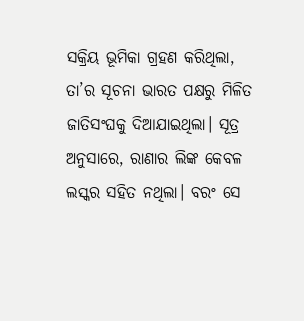ସକ୍ରିୟ ଭୂମିକା ଗ୍ରହଣ କରିଥିଲା, ତା’ର ସୂଚନା ଭାରତ ପକ୍ଷରୁ ମିଳିତ ଜାତିସଂଘକୁ ଦିଆଯାଇଥିଲା। ସୂତ୍ର ଅନୁସାରେ, ରାଣାର ଲିଙ୍କ କେବଳ ଲସ୍କର ସହିତ ନଥିଲା। ବରଂ ସେ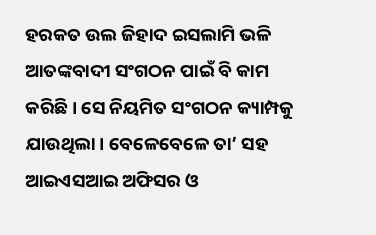ହରକତ ଉଲ ଜିହାଦ ଇସଲାମି ଭଳି ଆତଙ୍କବାଦୀ ସଂଗଠନ ପାଇଁ ବି କାମ କରିଛି। ସେ ନିୟମିତ ସଂଗଠନ କ୍ୟାମ୍ପକୁ ଯାଉଥିଲା। ବେଳେବେଳେ ତା’ ସହ ଆଇଏସଆଇ ଅଫିସର ଓ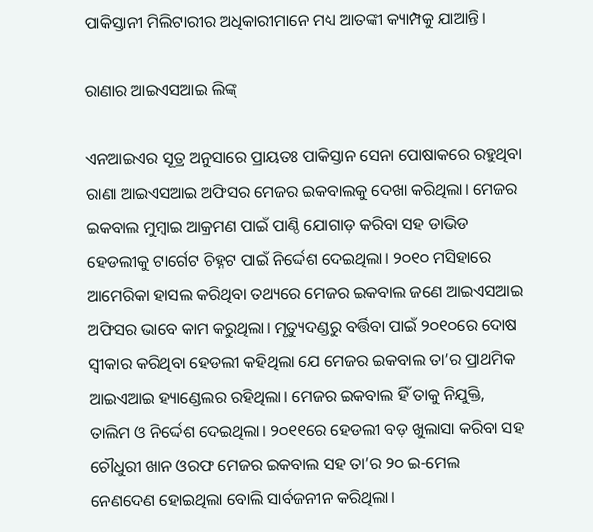ପାକିସ୍ତାନୀ ମିଲିଟାରୀର ଅଧିକାରୀମାନେ ମଧ୍ୟ ଆତଙ୍କୀ କ୍ୟାମ୍ପକୁ ଯାଆନ୍ତି।

ରାଣାର ଆଇଏସଆଇ ଲିଙ୍କ୍‌

ଏନଆଇଏର ସୂତ୍ର ଅନୁସାରେ ପ୍ରାୟତଃ ପାକିସ୍ତାନ ସେନା ପୋଷାକରେ ରହୁଥିବା ରାଣା ଆଇଏସଆଇ ଅଫିସର ମେଜର ଇକବାଲକୁ ଦେଖା କରିଥିଲା। ମେଜର ଇକବାଲ ମୁମ୍ବାଇ ଆକ୍ରମଣ ପାଇଁ ପାଣ୍ଠି ଯୋଗାଡ଼ କରିବା ସହ ଡାଭିଡ ହେଡଲୀକୁ ଟାର୍ଗେଟ ଚିହ୍ନଟ ପାଇଁ ନିର୍ଦ୍ଦେଶ ଦେଇଥିଲା। ୨୦୧୦ ମସିହାରେ ଆମେରିକା ହାସଲ କରିଥିବା ତଥ୍ୟରେ ମେଜର ଇକବାଲ ଜଣେ ଆଇଏସଆଇ ଅଫିସର ଭାବେ କାମ କରୁଥିଲା। ମୃତ୍ୟୁଦଣ୍ଡରୁ ବର୍ତ୍ତିବା ପାଇଁ ୨୦୧୦ରେ ଦୋଷ ସ୍ୱୀକାର କରିଥିବା ହେଡଲୀ କହିଥିଲା ଯେ ମେଜର ଇକବାଲ ତା’ର ପ୍ରାଥମିକ ଆଇଏଆଇ ହ୍ୟାଣ୍ଡେଲର ରହିଥିଲା। ମେଜର ଇକବାଲ ହିଁ ତାକୁ ନିଯୁକ୍ତି, ତାଲିମ ଓ ନିର୍ଦ୍ଦେଶ ଦେଇଥିଲା। ୨୦୧୧ରେ ହେଡଲୀ ବଡ଼ ଖୁଲାସା କରିବା ସହ ଚୌଧୁରୀ ଖାନ ଓରଫ ମେଜର ଇକବାଲ ସହ ତା’ର ୨୦ ଇ-ମେଲ ନେଣଦେଣ ହୋଇଥିଲା ବୋଲି ସାର୍ବଜନୀନ କରିଥିଲା।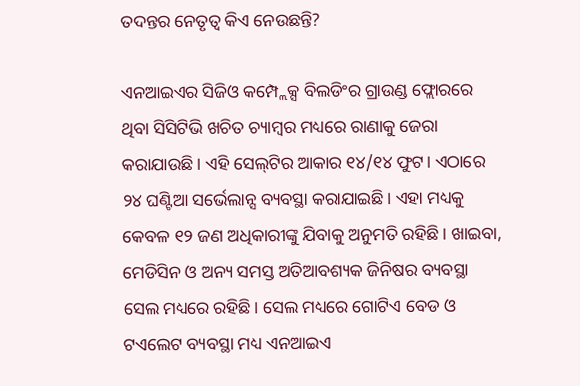ତଦନ୍ତର ନେତୃତ୍ୱ କିଏ ନେଉଛନ୍ତି?

ଏନଆଇଏର ସିଜିଓ କମ୍ପ୍ଲେକ୍ସ ବିଲଡିଂର ଗ୍ରାଉଣ୍ଡ ଫ୍ଲୋରରେ ଥିବା ସିସିଟିଭି ଖଚିତ ଚ୍ୟାମ୍ବର ମଧ୍ୟରେ ରାଣାକୁ ଜେରା କରାଯାଉଛି। ଏହି ସେଲ୍‌ଟିର ଆକାର ୧୪/୧୪ ଫୁଟ। ଏଠାରେ ୨୪ ଘଣ୍ଟିଆ ସର୍ଭେଲାନ୍ସ ବ୍ୟବସ୍ଥା କରାଯାଇଛି। ଏହା ମଧ୍ୟକୁ କେବଳ ୧୨ ଜଣ ଅଧିକାରୀଙ୍କୁ ଯିବାକୁ ଅନୁମତି ରହିଛି। ଖାଇବା, ମେଡିସିନ ଓ ଅନ୍ୟ ସମସ୍ତ ଅତିଆବଶ୍ୟକ ଜିନିଷର ବ୍ୟବସ୍ଥା ସେଲ ମଧ୍ୟରେ ରହିଛି। ସେଲ ମଧ୍ୟରେ ଗୋଟିଏ ବେଡ ଓ ଟଏଲେଟ ବ୍ୟବସ୍ଥା ମଧ୍ୟ ଏନଆଇଏ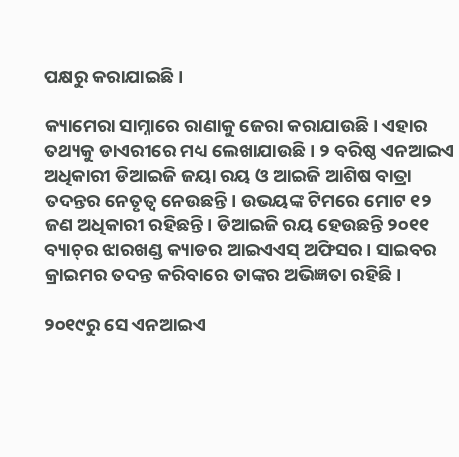ପକ୍ଷରୁ କରାଯାଇଛି।

କ୍ୟାମେରା ସାମ୍ନାରେ ରାଣାକୁ ଜେରା କରାଯାଉଛି। ଏହାର ତଥ୍ୟକୁ ଡାଏରୀରେ ମଧ୍ୟ ଲେଖାଯାଉଛି। ୨ ବରିଷ୍ଠ ଏନଆଇଏ ଅଧିକାରୀ ଡିଆଇଜି ଜୟା ରୟ ଓ ଆଇଜି ଆଶିଷ ବାତ୍ରା ତଦନ୍ତର ନେତୃତ୍ୱ ନେଉଛନ୍ତି। ଉଭୟଙ୍କ ଟିମରେ ମୋଟ ୧୨ ଜଣ ଅଧିକାରୀ ରହିଛନ୍ତି। ଡିଆଇଜି ରୟ ହେଉଛନ୍ତି ୨୦୧୧ ବ୍ୟାଚ୍‌ର ଝାରଖଣ୍ଡ କ୍ୟାଡର ଆଇଏଏସ୍‌ ଅଫିସର। ସାଇବର କ୍ରାଇମର ତଦନ୍ତ କରିବାରେ ତାଙ୍କର ଅଭିଜ୍ଞତା ରହିଛି।

୨୦୧୯ରୁ ସେ ଏନଆଇଏ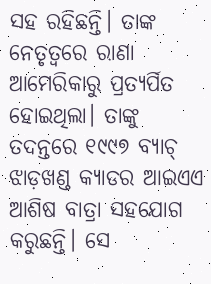ସହ ରହିଛନ୍ତି। ତାଙ୍କ ନେତୃତ୍ୱରେ ରାଣା ଆମେରିକାରୁ ପ୍ରତ୍ୟର୍ପିତ ହୋଇଥିଲା। ତାଙ୍କୁ ତଦନ୍ତରେ ୧୯୯୭ ବ୍ୟାଚ୍‌ ଝାଡ଼ଖଣ୍ଡ କ୍ୟାଡର ଆଇଏଏ ଆଶିଷ ବାତ୍ରା ସହଯୋଗ କରୁଛନ୍ତି। ସେ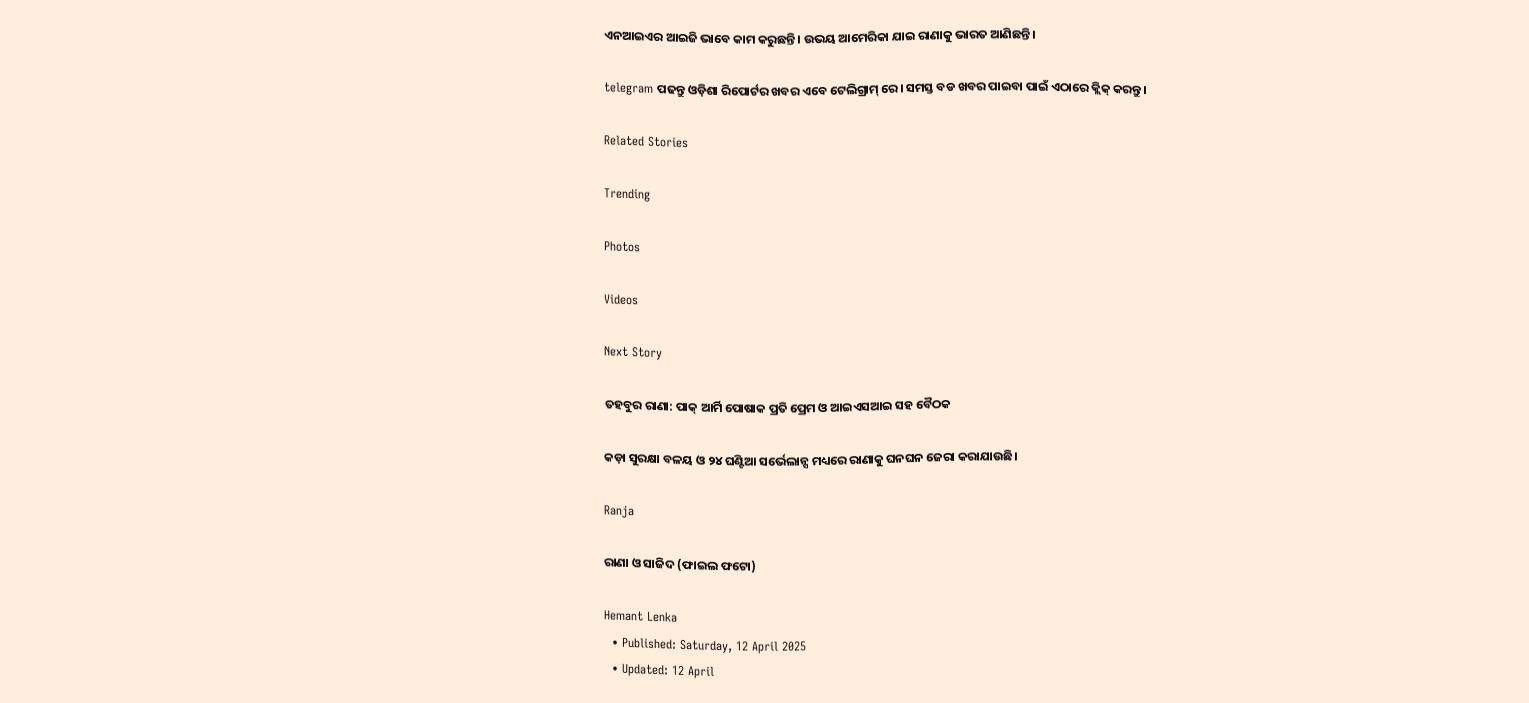ଏନଆଇଏର ଆଇଜି ଭାବେ କାମ କରୁଛନ୍ତି। ଉଭୟ ଆମେରିକା ଯାଇ ରାଣାକୁ ଭାରତ ଆଣିଛନ୍ତି।

telegram ପଢନ୍ତୁ ଓଡ଼ିଶା ରିପୋର୍ଟର ଖବର ଏବେ ଟେଲିଗ୍ରାମ୍ ରେ। ସମସ୍ତ ବଡ ଖବର ପାଇବା ପାଇଁ ଏଠାରେ କ୍ଲିକ୍ କରନ୍ତୁ।

Related Stories

Trending

Photos

Videos

Next Story

ତହବୁର ରାଣା: ପାକ୍‌ ଆର୍ମି ପୋଷାକ ପ୍ରତି ପ୍ରେମ ଓ ଆଇଏସଆଇ ସହ ବୈଠକ

କଡ଼ା ସୁରକ୍ଷା ବଳୟ ଓ ୨୪ ଘଣ୍ଟିଆ ସର୍ଭେଲାନ୍ସ ମଧ୍ୟରେ ରାଣାକୁ ଘନଘନ ଜେରା କରାଯାଉଛି।

Ranja

ରାଣା ଓ ସାଜିଦ (ଫାଇଲ ଫଟୋ)

Hemant Lenka
  • Published: Saturday, 12 April 2025
  • Updated: 12 April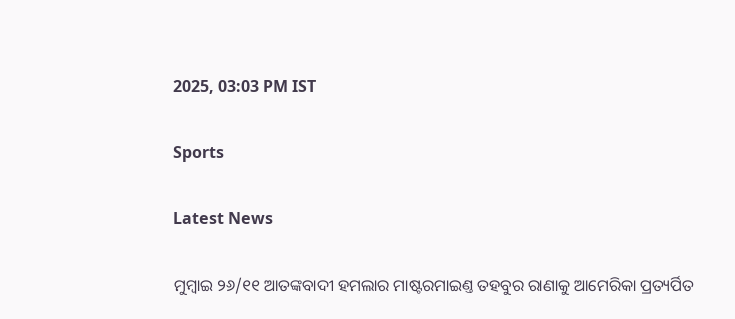2025, 03:03 PM IST

Sports

Latest News

ମୁମ୍ବାଇ ୨୬/୧୧ ଆତଙ୍କବାଦୀ ହମଲାର ମାଷ୍ଟରମାଇଣ୍ତ ତହବୁର ରାଣାକୁ ଆମେରିକା ପ୍ରତ୍ୟର୍ପିତ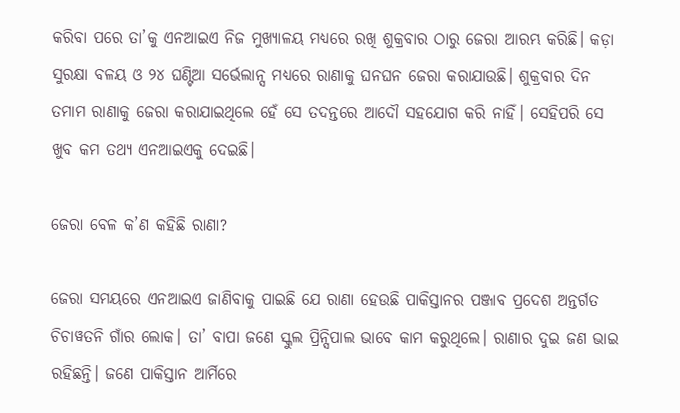କରିବା ପରେ ତା’କୁ ଏନଆଇଏ ନିଜ ମୁଖ୍ୟାଳୟ ମଧ୍ୟରେ ରଖି ଶୁକ୍ରବାର ଠାରୁ ଜେରା ଆରମ୍ଭ କରିଛି। କଡ଼ା ସୁରକ୍ଷା ବଳୟ ଓ ୨୪ ଘଣ୍ଟିଆ ସର୍ଭେଲାନ୍ସ ମଧ୍ୟରେ ରାଣାକୁ ଘନଘନ ଜେରା କରାଯାଉଛି। ଶୁକ୍ରବାର ଦିନ ତମାମ ରାଣାକୁ ଜେରା କରାଯାଇଥିଲେ ହେଁ ସେ ତଦନ୍ତରେ ଆଦୌ ସହଯୋଗ କରି ନାହିଁ। ସେହିପରି ସେ ଖୁବ କମ ତଥ୍ୟ ଏନଆଇଏକୁ ଦେଇଛି।

ଜେରା ବେଳ କ’ଣ କହିଛି ରାଣା?

ଜେରା ସମୟରେ ଏନଆଇଏ ଜାଣିବାକୁ ପାଇଛି ଯେ ରାଣା ହେଉଛି ପାକିସ୍ତାନର ପଞ୍ଜାବ ପ୍ରଦେଶ ଅନ୍ତର୍ଗତ ଚିଚାୱତନି ଗାଁର ଲୋକ। ତା’ ବାପା ଜଣେ ସ୍କୁଲ ପ୍ରିନ୍ସିପାଲ ଭାବେ କାମ କରୁଥିଲେ। ରାଣାର ଦୁଇ ଜଣ ଭାଇ ରହିଛନ୍ତି। ଜଣେ ପାକିସ୍ତାନ ଆର୍ମିରେ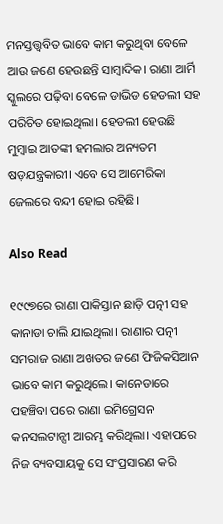ମନସ୍ତତ୍ତ୍ୱବିତ ଭାବେ କାମ କରୁଥିବା ବେଳେ ଆଉ ଜଣେ ହେଉଛନ୍ତି ସାମ୍ବାଦିକ। ରାଣା ଆର୍ମି ସ୍କୁଲରେ ପଢ଼ିବା ବେଳେ ଡାଭିଡ ହେଡଲୀ ସହ ପରିଚିତ ହୋଇଥିଲା। ହେଡଲୀ ହେଉଛି ମୁମ୍ବାଇ ଆତଙ୍କୀ ହମଲାର ଅନ୍ୟତମ ଷଡ଼ଯନ୍ତ୍ରକାରୀ। ଏବେ ସେ ଆମେରିକା ଜେଲରେ ବନ୍ଦୀ ହୋଇ ରହିଛି।

Also Read

୧୯୯୭ରେ ରାଣା ପାକିସ୍ତାନ ଛାଡ଼ି ପତ୍ନୀ ସହ କାନାଡା ଚାଲି ଯାଇଥିଲା। ରାଣାର ପତ୍ନୀ ସମରାଜ ରାଣା ଅଖତର ଜଣେ ଫିଜିକସିଆନ ଭାବେ କାମ କରୁଥିଲେ। କାନେଡାରେ ପହଞ୍ଚିବା ପରେ ରାଣା ଇମିଗ୍ରେସନ କନସଲଟାନ୍ସୀ ଆରମ୍ଭ କରିଥିଲା। ଏହାପରେ ନିଜ ବ୍ୟବସାୟକୁ ସେ ସଂପ୍ରସାରଣ କରି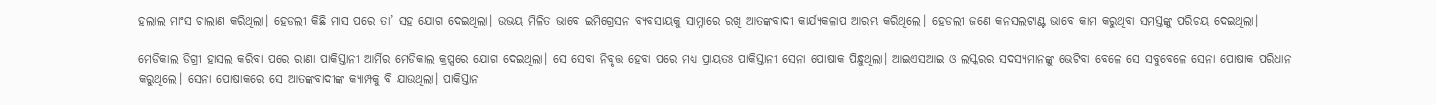ହଲାଲ ମାଂସ ଚାଲାଣ କରିଥିଲା। ହେଡଲୀ କିଛି ମାସ ପରେ ତା’ ସହ ଯୋଗ ଦେଇଥିଲା। ଉଭୟ ମିଳିତ ଭାବେ ଇମିଗ୍ରେସନ ବ୍ୟବସାୟକୁ ସାମ୍ନାରେ ରଖି ଆତଙ୍କବାଦୀ କାର୍ଯ୍ୟକଳାପ ଆରମ୍ଭ କରିଥିଲେ। ହେଡଲୀ ଜଣେ କନସଲଟାଣ୍ଟ ଭାବେ କାମ କରୁଥିବା ସମସ୍ତଙ୍କୁ ପରିଚୟ ଦେଇଥିଲା।

ମେଡିକାଲ ଡିଗ୍ରୀ ହାସଲ କରିବା ପରେ ରାଣା ପାକିସ୍ତାନୀ ଆର୍ମିର ମେଡିକାଲ କ୍ରପ୍ସରେ ଯୋଗ ଦେଇଥିଲା। ସେ ସେବା ନିବୃତ୍ତ ହେବା ପରେ ମଧ୍ୟ ପ୍ରାୟତଃ ପାକିସ୍ତାନୀ ସେନା ପୋଷାକ ପିନ୍ଧୁଥିଲା। ଆଇଏସଆଇ ଓ ଲସ୍କରର ସଦସ୍ୟମାନଙ୍କୁ ଭେଟିବା ବେଳେ ସେ ସବୁବେଳେ ସେନା ପୋଷାକ ପରିଧାନ କରୁଥିଲେ। ସେନା ପୋଷାକରେ ସେ ଆତଙ୍କବାଦୀଙ୍କ କ୍ୟାମ୍ପକୁ ବି ଯାଉଥିଲା। ପାକିସ୍ତାନ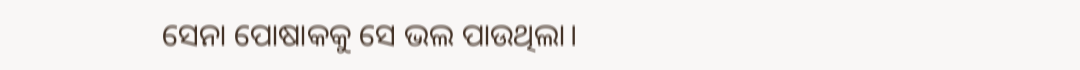ସେନା ପୋଷାକକୁ ସେ ଭଲ ପାଉଥିଲା।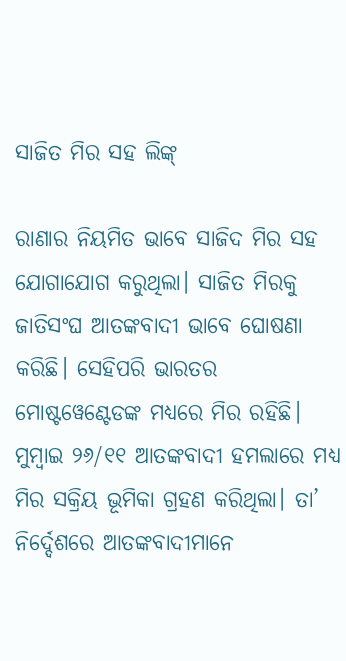ସାଜିତ ମିର ସହ ଲିଙ୍କ୍‌

ରାଣାର ନିୟମିତ ଭାବେ ସାଜିଦ ମିର ସହ ଯୋଗାଯୋଗ କରୁଥିଲା। ସାଜିତ ମିରକୁ ଜାତିସଂଘ ଆତଙ୍କବାଦୀ ଭାବେ ଘୋଷଣା କରିଛି। ସେହିପରି ଭାରତର ମୋଷ୍ଟୱେଣ୍ଟେଡଙ୍କ ମଧ୍ୟରେ ମିର ରହିଛି। ମୁମ୍ବାଇ ୨୬/୧୧ ଆତଙ୍କବାଦୀ ହମଲାରେ ମଧ୍ୟ ମିର ସକ୍ରିୟ ଭୂମିକା ଗ୍ରହଣ କରିଥିଲା। ତା’ ନିର୍ଦ୍ଦେଶରେ ଆତଙ୍କବାଦୀମାନେ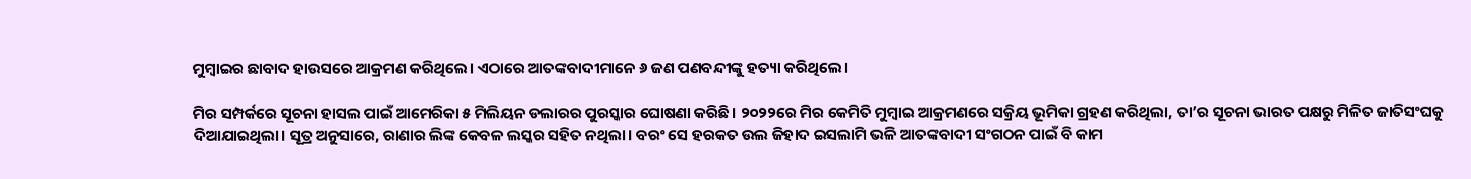ମୁମ୍ବାଇର ଛାବାଦ ହାଉସରେ ଆକ୍ରମଣ କରିଥିଲେ। ଏଠାରେ ଆତଙ୍କବାଦୀମାନେ ୬ ଜଣ ପଣବନ୍ଦୀଙ୍କୁ ହତ୍ୟା କରିଥିଲେ।

ମିର ସମ୍ପର୍କରେ ସୂଚନା ହାସଲ ପାଇଁ ଆମେରିକା ୫ ମିଲିୟନ ଡଲାରର ପୁରସ୍କାର ଘୋଷଣା କରିଛି। ୨୦୨୨ରେ ମିର କେମିତି ମୁମ୍ବାଇ ଆକ୍ରମଣରେ ସକ୍ରିୟ ଭୂମିକା ଗ୍ରହଣ କରିଥିଲା, ତା’ର ସୂଚନା ଭାରତ ପକ୍ଷରୁ ମିଳିତ ଜାତିସଂଘକୁ ଦିଆଯାଇଥିଲା। ସୂତ୍ର ଅନୁସାରେ, ରାଣାର ଲିଙ୍କ କେବଳ ଲସ୍କର ସହିତ ନଥିଲା। ବରଂ ସେ ହରକତ ଉଲ ଜିହାଦ ଇସଲାମି ଭଳି ଆତଙ୍କବାଦୀ ସଂଗଠନ ପାଇଁ ବି କାମ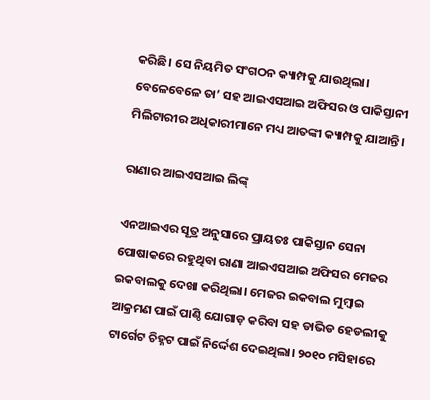କରିଛି। ସେ ନିୟମିତ ସଂଗଠନ କ୍ୟାମ୍ପକୁ ଯାଉଥିଲା। ବେଳେବେଳେ ତା’ ସହ ଆଇଏସଆଇ ଅଫିସର ଓ ପାକିସ୍ତାନୀ ମିଲିଟାରୀର ଅଧିକାରୀମାନେ ମଧ୍ୟ ଆତଙ୍କୀ କ୍ୟାମ୍ପକୁ ଯାଆନ୍ତି।

ରାଣାର ଆଇଏସଆଇ ଲିଙ୍କ୍‌

ଏନଆଇଏର ସୂତ୍ର ଅନୁସାରେ ପ୍ରାୟତଃ ପାକିସ୍ତାନ ସେନା ପୋଷାକରେ ରହୁଥିବା ରାଣା ଆଇଏସଆଇ ଅଫିସର ମେଜର ଇକବାଲକୁ ଦେଖା କରିଥିଲା। ମେଜର ଇକବାଲ ମୁମ୍ବାଇ ଆକ୍ରମଣ ପାଇଁ ପାଣ୍ଠି ଯୋଗାଡ଼ କରିବା ସହ ଡାଭିଡ ହେଡଲୀକୁ ଟାର୍ଗେଟ ଚିହ୍ନଟ ପାଇଁ ନିର୍ଦ୍ଦେଶ ଦେଇଥିଲା। ୨୦୧୦ ମସିହାରେ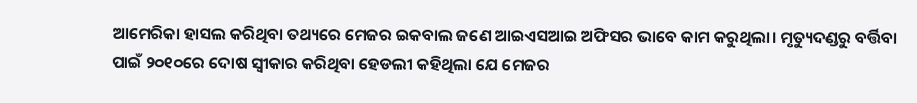ଆମେରିକା ହାସଲ କରିଥିବା ତଥ୍ୟରେ ମେଜର ଇକବାଲ ଜଣେ ଆଇଏସଆଇ ଅଫିସର ଭାବେ କାମ କରୁଥିଲା। ମୃତ୍ୟୁଦଣ୍ଡରୁ ବର୍ତ୍ତିବା ପାଇଁ ୨୦୧୦ରେ ଦୋଷ ସ୍ୱୀକାର କରିଥିବା ହେଡଲୀ କହିଥିଲା ଯେ ମେଜର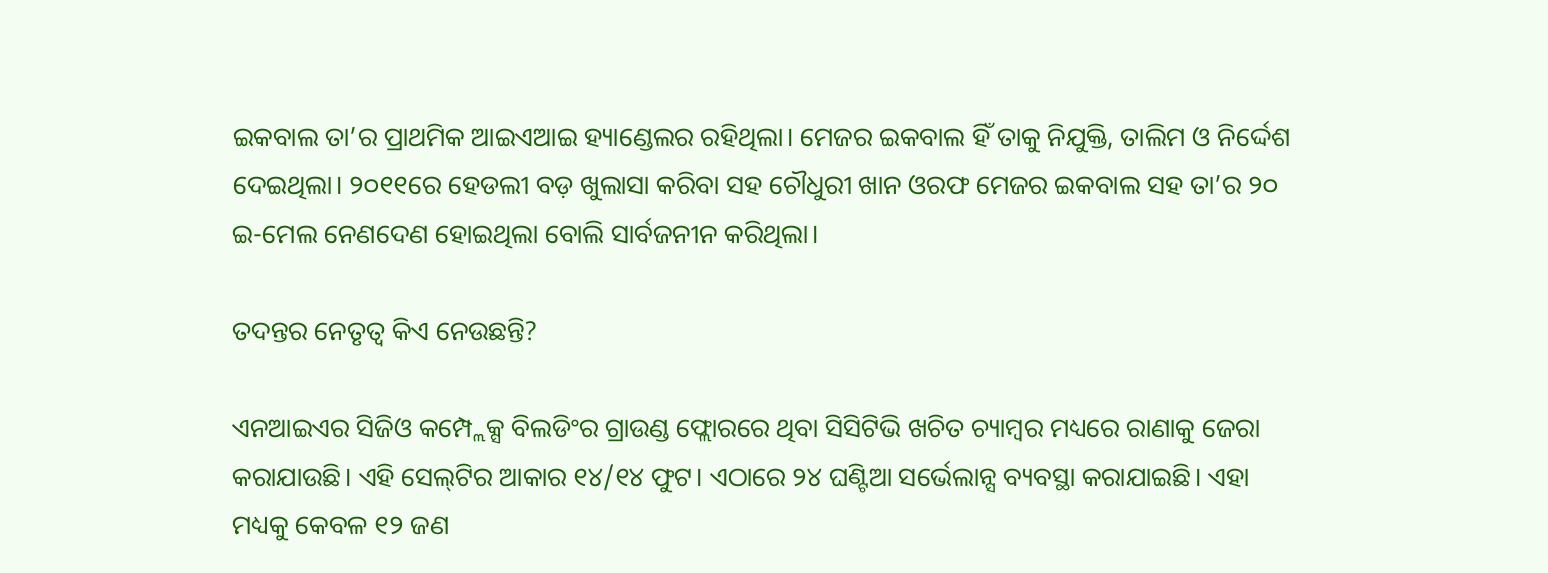ଇକବାଲ ତା’ର ପ୍ରାଥମିକ ଆଇଏଆଇ ହ୍ୟାଣ୍ଡେଲର ରହିଥିଲା। ମେଜର ଇକବାଲ ହିଁ ତାକୁ ନିଯୁକ୍ତି, ତାଲିମ ଓ ନିର୍ଦ୍ଦେଶ ଦେଇଥିଲା। ୨୦୧୧ରେ ହେଡଲୀ ବଡ଼ ଖୁଲାସା କରିବା ସହ ଚୌଧୁରୀ ଖାନ ଓରଫ ମେଜର ଇକବାଲ ସହ ତା’ର ୨୦ ଇ-ମେଲ ନେଣଦେଣ ହୋଇଥିଲା ବୋଲି ସାର୍ବଜନୀନ କରିଥିଲା।

ତଦନ୍ତର ନେତୃତ୍ୱ କିଏ ନେଉଛନ୍ତି?

ଏନଆଇଏର ସିଜିଓ କମ୍ପ୍ଲେକ୍ସ ବିଲଡିଂର ଗ୍ରାଉଣ୍ଡ ଫ୍ଲୋରରେ ଥିବା ସିସିଟିଭି ଖଚିତ ଚ୍ୟାମ୍ବର ମଧ୍ୟରେ ରାଣାକୁ ଜେରା କରାଯାଉଛି। ଏହି ସେଲ୍‌ଟିର ଆକାର ୧୪/୧୪ ଫୁଟ। ଏଠାରେ ୨୪ ଘଣ୍ଟିଆ ସର୍ଭେଲାନ୍ସ ବ୍ୟବସ୍ଥା କରାଯାଇଛି। ଏହା ମଧ୍ୟକୁ କେବଳ ୧୨ ଜଣ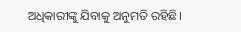ଅଧିକାରୀଙ୍କୁ ଯିବାକୁ ଅନୁମତି ରହିଛି।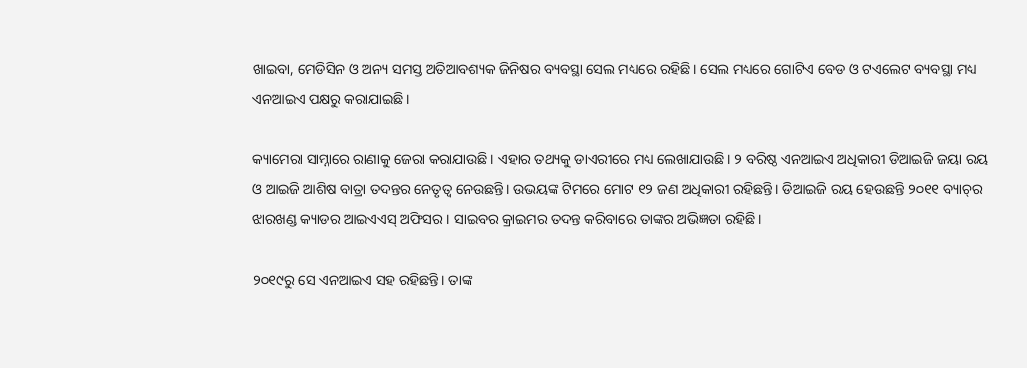ଖାଇବା, ମେଡିସିନ ଓ ଅନ୍ୟ ସମସ୍ତ ଅତିଆବଶ୍ୟକ ଜିନିଷର ବ୍ୟବସ୍ଥା ସେଲ ମଧ୍ୟରେ ରହିଛି। ସେଲ ମଧ୍ୟରେ ଗୋଟିଏ ବେଡ ଓ ଟଏଲେଟ ବ୍ୟବସ୍ଥା ମଧ୍ୟ ଏନଆଇଏ ପକ୍ଷରୁ କରାଯାଇଛି।

କ୍ୟାମେରା ସାମ୍ନାରେ ରାଣାକୁ ଜେରା କରାଯାଉଛି। ଏହାର ତଥ୍ୟକୁ ଡାଏରୀରେ ମଧ୍ୟ ଲେଖାଯାଉଛି। ୨ ବରିଷ୍ଠ ଏନଆଇଏ ଅଧିକାରୀ ଡିଆଇଜି ଜୟା ରୟ ଓ ଆଇଜି ଆଶିଷ ବାତ୍ରା ତଦନ୍ତର ନେତୃତ୍ୱ ନେଉଛନ୍ତି। ଉଭୟଙ୍କ ଟିମରେ ମୋଟ ୧୨ ଜଣ ଅଧିକାରୀ ରହିଛନ୍ତି। ଡିଆଇଜି ରୟ ହେଉଛନ୍ତି ୨୦୧୧ ବ୍ୟାଚ୍‌ର ଝାରଖଣ୍ଡ କ୍ୟାଡର ଆଇଏଏସ୍‌ ଅଫିସର। ସାଇବର କ୍ରାଇମର ତଦନ୍ତ କରିବାରେ ତାଙ୍କର ଅଭିଜ୍ଞତା ରହିଛି।

୨୦୧୯ରୁ ସେ ଏନଆଇଏ ସହ ରହିଛନ୍ତି। ତାଙ୍କ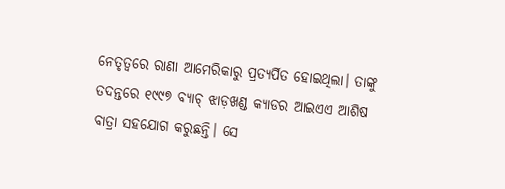ନେତୃତ୍ୱରେ ରାଣା ଆମେରିକାରୁ ପ୍ରତ୍ୟର୍ପିତ ହୋଇଥିଲା। ତାଙ୍କୁ ତଦନ୍ତରେ ୧୯୯୭ ବ୍ୟାଚ୍‌ ଝାଡ଼ଖଣ୍ଡ କ୍ୟାଡର ଆଇଏଏ ଆଶିଷ ବାତ୍ରା ସହଯୋଗ କରୁଛନ୍ତି। ସେ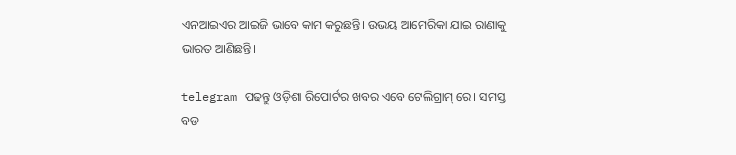ଏନଆଇଏର ଆଇଜି ଭାବେ କାମ କରୁଛନ୍ତି। ଉଭୟ ଆମେରିକା ଯାଇ ରାଣାକୁ ଭାରତ ଆଣିଛନ୍ତି।

telegram ପଢନ୍ତୁ ଓଡ଼ିଶା ରିପୋର୍ଟର ଖବର ଏବେ ଟେଲିଗ୍ରାମ୍ ରେ। ସମସ୍ତ ବଡ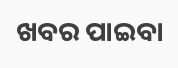ଖବର ପାଇବା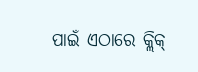ପାଇଁ ଏଠାରେ କ୍ଲିକ୍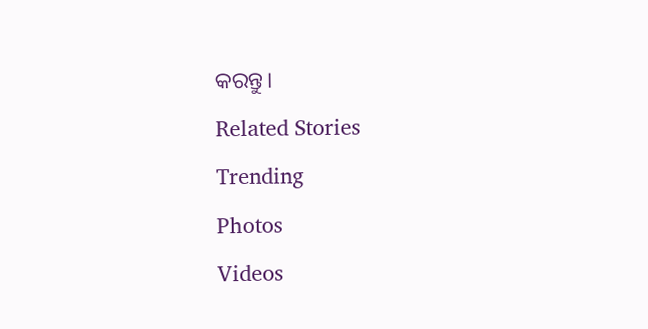କରନ୍ତୁ।

Related Stories

Trending

Photos

Videos